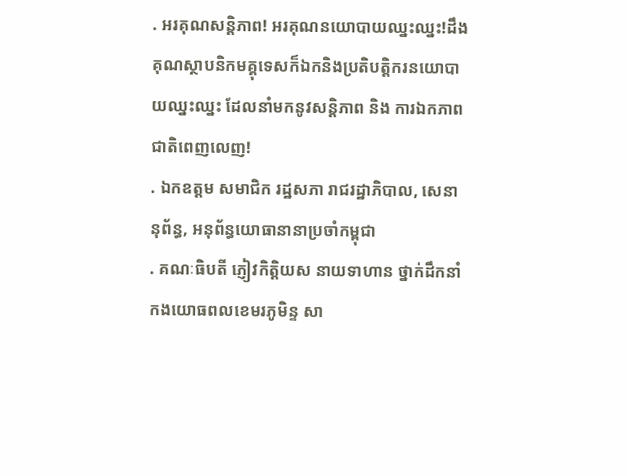. អរគុណសន្តិភាព! អរគុណនយោបាយឈ្នះឈ្នះ!ដឹងគុណស្ថាបនិកមគ្គុទេសក៏ឯកនិងប្រតិបត្តិករនយោបាយឈ្នះឈ្នះ ដែលនាំមកនូវសន្តិភាព និង ការឯកភាពជាតិពេញលេញ!
. ឯកឧត្តម សមាជិក រដ្ឋសភា រាជរដ្ឋាភិបាល, សេនានុព័ន្ធ, អនុព័ន្ធយោធានានាប្រចាំកម្ពុជា
. គណៈធិបតី ភ្ញៀវកិត្តិយស នាយទាហាន ថ្នាក់ដឹកនាំ កងយោធពលខេមរភូមិន្ទ សា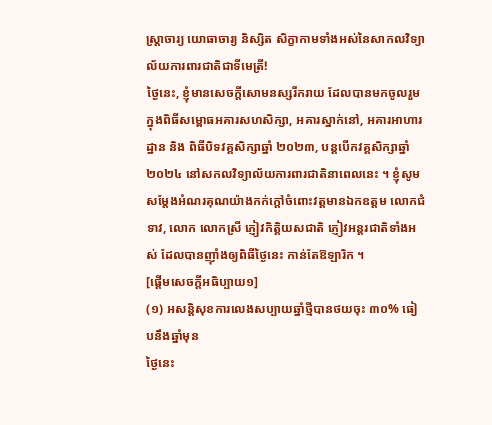ស្រ្តាចារ្យ យោធាចារ្យ និស្សិត សិក្ខាកាមទាំងអស់នៃសាកលវិទ្យាល័យការពារជាតិជាទីមេត្រី!
ថ្ងៃនេះ, ខ្ញុំមានសេចក្តីសោមនស្សរីករាយ ដែលបានមកចូលរួម ក្នុងពិធីសម្ពោធអគារសហសិក្សា, អគារស្នាក់នៅ, អគារអាហារដ្ឋាន និង ពិធីបិទវគ្គសិក្សាឆ្នាំ ២០២៣, បន្តបើកវគ្គសិក្សាឆ្នាំ ២០២៤ នៅសកលវិទ្យាល័យការពារជាតិនាពេលនេះ ។ ខ្ញុំសូមសម្ដែងអំណរគុណយ៉ាងកក់ក្ដៅចំពោះវត្តមានឯកឧត្តម លោកជំទាវ, លោក លោកស្រី ភ្ញៀវកិត្តិយសជាតិ ភ្ញៀវអន្តរជាតិទាំងអស់ ដែលបានញ៉ាំងឲ្យពិធីថ្ងៃនេះ កាន់តែឱឡារិក ។
[ផ្ដើមសេចក្ដីអធិប្បាយ១]
(១) អសន្តិសុខការលេងសប្បាយឆ្នាំថ្មីបានថយចុះ ៣០% ធៀបនឹងឆ្នាំមុន
ថ្ងៃនេះ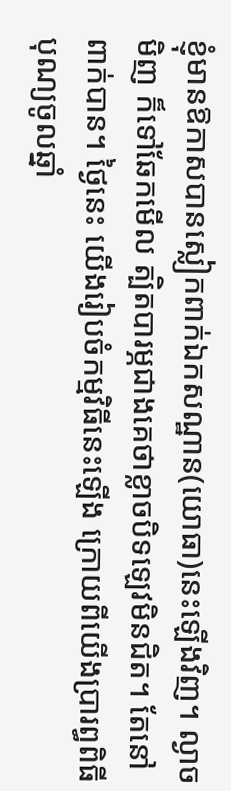ខ្ញុំមានឱកាសបានស្លៀកពាក់ឯកសណ្ឋាន(យោធា)នេះឡើងវិញ។ ល្ងាចមិញ ក៏ទៅឆែកមើល ត្បិតបារម្ភជាងគេថាខ្លាចបិទឡេវមិនជិត។ តែនៅពាក់បាន។ ថ្ងៃនេះ យើងរៀបចំកម្មវិធីនេះឡើង ក្រោយពីយើងប្រារព្ធពិធីបុណ្យចូលឆ្នាំ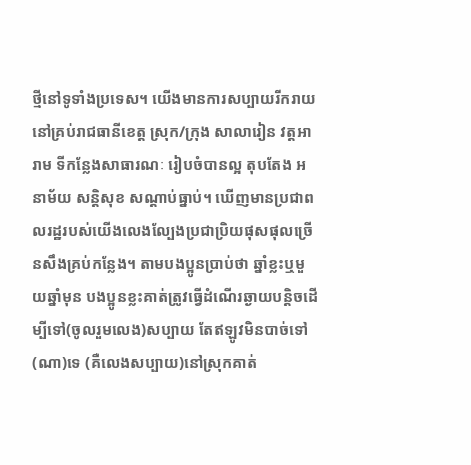ថ្មីនៅទូទាំងប្រទេស។ យើងមានការសប្បាយរីករាយនៅគ្រប់រាជធានីខេត្ត ស្រុក/ក្រុង សាលារៀន វត្តអារាម ទីកន្លែងសាធារណៈ រៀបចំបានល្អ តុបតែង អនាម័យ សន្ដិសុខ សណ្ដាប់ធ្នាប់។ ឃើញមានប្រជាពលរដ្ឋរបស់យើងលេងល្បែងប្រជាប្រិយផុសផុលច្រើនសឹងគ្រប់កន្លែង។ តាមបងប្អូនប្រាប់ថា ឆ្នាំខ្លះឬមួយឆ្នាំមុន បងប្អូនខ្លះគាត់ត្រូវធ្វើដំណើរឆ្ងាយបន្ដិចដើម្បីទៅ(ចូលរួមលេង)សប្បាយ តែឥឡូវមិនបាច់ទៅ(ណា)ទេ (គឺលេងសប្បាយ)នៅស្រុកគាត់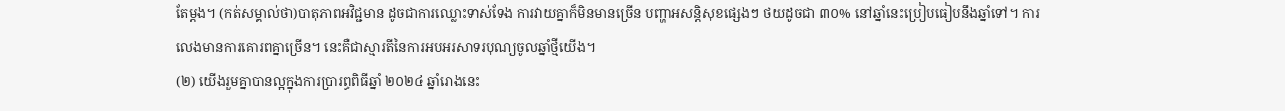តែម្ដង។ (កត់សម្គាល់ថា)បាតុភាពអវិជ្ជមាន ដូចជាការឈ្លោះទាស់ទែង ការវាយគ្នាក៏មិនមានច្រើន បញ្ហាអសន្ដិសុខផ្សេងៗ ថយដូចជា ៣០% នៅឆ្នាំនេះប្រៀបធៀបនឹងឆ្នាំទៅ។ ការលេងមានការគោរពគ្នាច្រើន។ នេះគឺជាស្មារតីនៃការអបអរសាទរបុណ្យចូលឆ្នាំថ្មីយើង។
(២) យើងរួមគ្នាបានល្អក្នុងការប្រារព្ធពិធីឆ្នាំ ២០២៤ ឆ្នាំរោងនេះ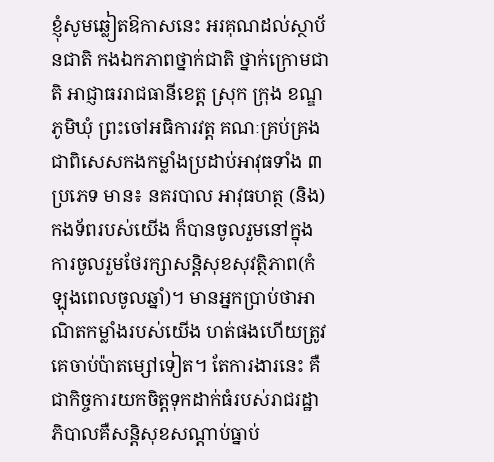ខ្ញុំសូមឆ្លៀតឱកាសនេះ អរគុណដល់ស្ថាប័នជាតិ កងឯកភាពថ្នាក់ជាតិ ថ្នាក់ក្រោមជាតិ អាជ្ញាធររាជធានីខេត្ត ស្រុក ក្រុង ខណ្ឌ ភូមិឃុំ ព្រះចៅអធិការវត្ត គណៈគ្រប់គ្រង ជាពិសេសកងកម្លាំងប្រដាប់អាវុធទាំង ៣ប្រភេទ មាន៖ នគរបាល អាវុធហត្ថ (និង)កងទ័ពរបស់យើង ក៏បានចូលរួមនៅក្នុងការចូលរួមថែរក្សាសន្ដិសុខសុវត្ថិភាព(កំឡុងពេលចូលឆ្នាំ)។ មានអ្នកប្រាប់ថាអាណិតកម្លាំងរបស់យើង ហត់ផងហើយត្រូវគេចាប់ប៉ាតម្សៅទៀត។ តែការងារនេះ គឺជាកិច្ចការយកចិត្តទុកដាក់ធំរបស់រាជរដ្ឋាភិបាលគឺសន្ដិសុខសណ្ដាប់ធ្នាប់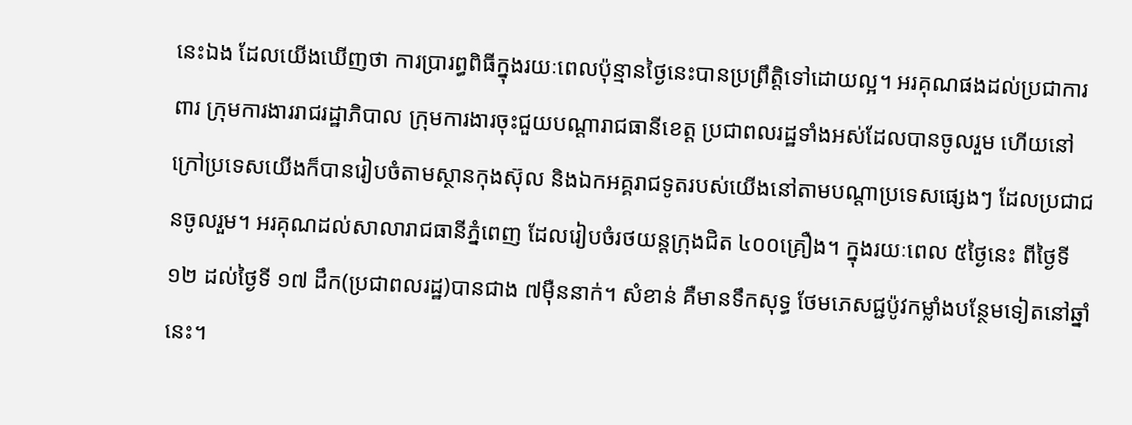នេះឯង ដែលយើងឃើញថា ការប្រារព្ធពិធីក្នុងរយៈពេលប៉ុន្មានថ្ងៃនេះបានប្រព្រឹត្តិទៅដោយល្អ។ អរគុណផងដល់ប្រជាការពារ ក្រុមការងាររាជរដ្ឋាភិបាល ក្រុមការងារចុះជួយបណ្ដារាជធានីខេត្ត ប្រជាពលរដ្ឋទាំងអស់ដែលបានចូលរួម ហើយនៅក្រៅប្រទេសយើងក៏បានរៀបចំតាមស្ថានកុងស៊ុល និងឯកអគ្គរាជទូតរបស់យើងនៅតាមបណ្ដាប្រទេសផ្សេងៗ ដែលប្រជាជនចូលរួម។ អរគុណដល់សាលារាជធានីភ្នំពេញ ដែលរៀបចំរថយន្តក្រុងជិត ៤០០គ្រឿង។ ក្នុងរយៈពេល ៥ថ្ងៃនេះ ពីថ្ងៃទី ១២ ដល់ថ្ងៃទី ១៧ ដឹក(ប្រជាពលរដ្ឋ)បានជាង ៧ម៉ឺននាក់។ សំខាន់ គឺមានទឹកសុទ្ធ ថែមភេសជ្ជប៉ូវកម្លាំងបន្ថែមទៀតនៅឆ្នាំនេះ។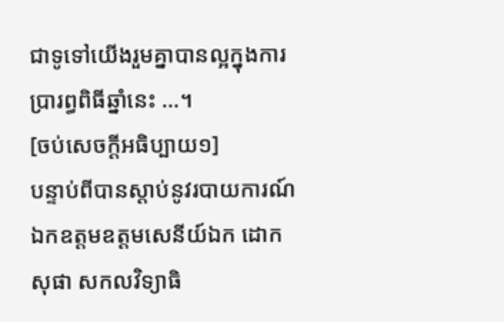ជាទូទៅយើងរួមគ្នាបានល្អក្នុងការប្រារព្ធពិធីឆ្នាំនេះ …។
[ចប់សេចក្ដីអធិប្បាយ១]
បន្ទាប់ពីបានស្ដាប់នូវរបាយការណ៍ ឯកឧត្តមឧត្តមសេនីយ៍ឯក ដោក សុផា សកលវិទ្យាធិ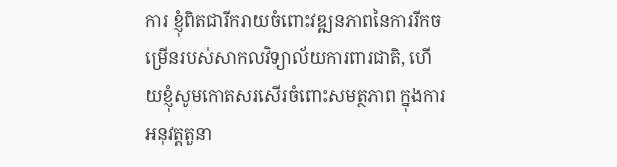ការ ខ្ញុំពិតជារីករាយចំពោះវឌ្ឍនភាពនៃការរីកចម្រើនរបស់សាកលវិទ្យាល័យការពារជាតិ, ហើយខ្ញុំសូមកោតសរសើរចំពោះសមត្ថភាព ក្នុងការអនុវត្តតួនា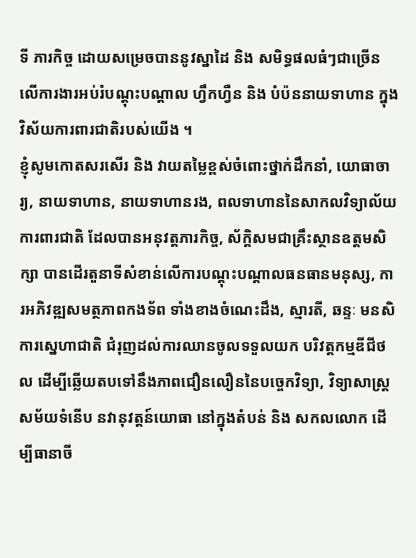ទី ភារកិច្ច ដោយសម្រេចបាននូវស្នាដៃ និង សមិទ្ធផលធំៗជាច្រើន លើការងារអប់រំបណ្តុះបណ្តាល ហ្វឹកហ្វឺន និង បំប៉ននាយទាហាន ក្នុងវិស័យការពារជាតិរបស់យើង ។
ខ្ញុំសូមកោតសរសើរ និង វាយតម្លៃខ្ពស់ចំពោះថ្នាក់ដឹកនាំ, យោធាចារ្យ, នាយទាហាន, នាយទាហានរង, ពលទាហាននៃសាកលវិទ្យាល័យការពារជាតិ ដែលបានអនុវត្តភារកិច្ច, ស័ក្តិសមជាគ្រឹះស្ថានឧត្តមសិក្សា បានដើរតួនាទីសំខាន់លើការបណ្តុះបណ្តាលធនធានមនុស្ស, ការអភិវឌ្ឍសមត្ថភាពកងទ័ព ទាំងខាងចំណេះដឹង, ស្មារតី, ឆន្ទៈ មនសិការស្នេហាជាតិ ជំរុញដល់ការឈានចូលទទួលយក បរិវត្តកម្មឌីជីថល ដើម្បីឆ្លើយតបទៅនឹងភាពជឿនលឿននៃបច្ចេកវិទ្យា, វិទ្យាសាស្រ្តសម័យទំនើប នវានុវត្តន៍យោធា នៅក្នុងតំបន់ និង សកលលោក ដើម្បីធានាចី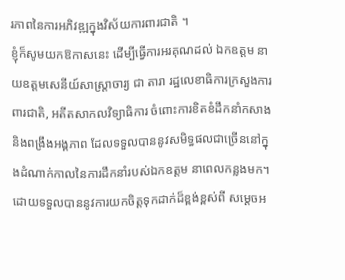រភាពនៃការអភិវឌ្ឍក្នុងវិស័យការពារជាតិ ។
ខ្ញុំក៏សូមយកឱកាសនេះ ដើម្បីធ្វើការអរគុណដល់ ឯកឧត្តម នាយឧត្តមសេនីយ៍សាស្ត្រាចារ្យ ជា តារា រដ្ឋលេខាធិការក្រសួងការពារជាតិ, អតីតសាកលវិទ្យាធិការ ចំពោះការខិតខំដឹកនាំកសាង និងពង្រឹងអង្គភាព ដែលទទួលបាននូវសមិទ្ធផលជាច្រើននៅក្នុងដំណាក់កាលនៃការដឹកនាំរបស់ឯកឧត្តម នាពេលកន្លងមក។
ដោយទទួលបាននូវការយកចិត្តទុកដាក់ដ៏ខ្ពង់ខ្ពស់ពី សម្តេចអ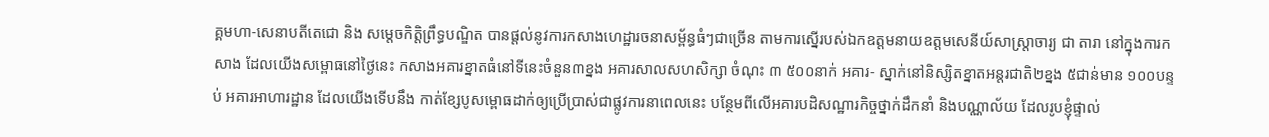គ្គមហា-សេនាបតីតេជោ និង សម្តេចកិត្តិព្រឹទ្ធបណ្ឌិត បានផ្តល់នូវការកសាងហេដ្ឋារចនាសម្ព័ន្ធធំៗជាច្រើន តាមការស្នើរបស់ឯកឧត្តមនាយឧត្តមសេនីយ៍សាស្ត្រាចារ្យ ជា តារា នៅក្នុងការកសាង ដែលយើងសម្ពោធនៅថ្ងៃនេះ កសាងអគារខ្នាតធំនៅទីនេះចំនួន៣ខ្នង អគារសាលសហសិក្សា ចំណុះ ៣ ៥០០នាក់ អគារ- ស្នាក់នៅនិស្សិតខ្នាតអន្តរជាតិ២ខ្នង ៥ជាន់មាន ១០០បន្ទប់ អគារអាហារដ្ឋាន ដែលយើងទើបនឹង កាត់ខ្សែបូសម្ពោធដាក់ឲ្យប្រើប្រាស់ជាផ្លូវការនាពេលនេះ បន្ថែមពីលើអគារបដិសណ្ឋារកិច្ចថ្នាក់ដឹកនាំ និងបណ្ណាល័យ ដែលរូបខ្ញុំផ្ទាល់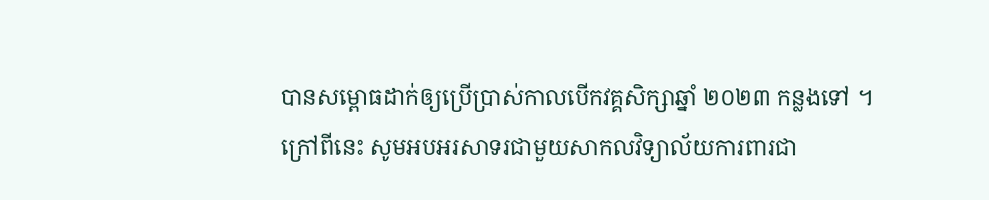បានសម្ពោធដាក់ឲ្យប្រើប្រាស់កាលបើកវគ្គសិក្សាឆ្នាំ ២០២៣ កន្លងទៅ ។ ក្រៅពីនេះ សូមអបអរសាទរជាមួយសាកលវិទ្យាល័យការពារជា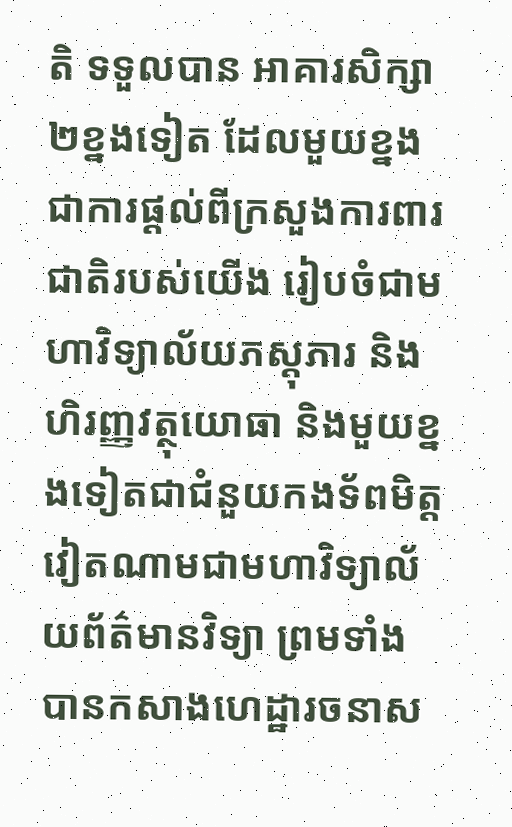តិ ទទួលបាន អាគារសិក្សា២ខ្នងទៀត ដែលមួយខ្នង ជាការផ្តល់ពីក្រសួងការពារជាតិរបស់យើង រៀបចំជាមហាវិទ្យាល័យភស្តុភារ និងហិរញ្ញវត្ថុយោធា និងមួយខ្នងទៀតជាជំនួយកងទ័ពមិត្តវៀតណាមជាមហាវិទ្យាល័យព័ត៌មានវិទ្យា ព្រមទាំងបានកសាងហេដ្ឋារចនាស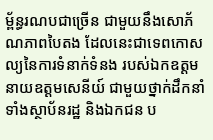ម្ព័ន្ធរណបជាច្រើន ជាមួយនឹងសោភ័ណភាពបៃតង ដែលនេះជាទេពកោសល្យនៃការទំនាក់ទំនង របស់ឯកឧត្តមនាយឧត្តមសេនីយ៍ ជាមួយថ្នាក់ដឹកនាំ ទាំងស្ថាប័នរដ្ឋ និងឯកជន ប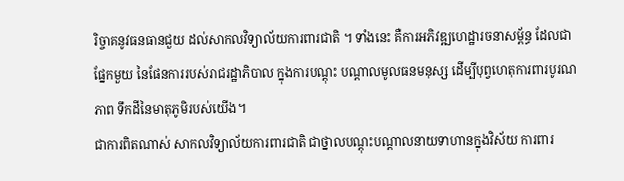រិច្ចាគនូវធនធានជួយ ដល់សាកលវិទ្យាល័យការពារជាតិ ។ ទាំងនេះ គឺការអភិវឌ្ឍហេដ្ឋារចនាសម្ព័ន្ធ ដែលជាផ្នែកមួយ នៃផែនការរបស់រាជរដ្ឋាភិបាល ក្នុងការបណ្តុះ បណ្តាលមូលធនមនុស្ស ដើម្បីបុព្វហេតុការពារបូរណភាព ទឹកដីនៃមាតុភូមិរបស់យើង។
ជាការពិតណាស់ សាកលវិទ្យាល័យការពារជាតិ ជាថ្នាលបណ្តុះបណ្តាលនាយទាហានក្នុងវិស័យ ការពារ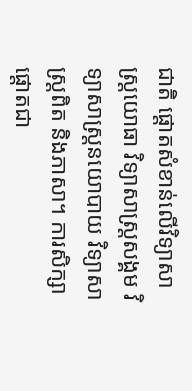ជាតិ ផ្តោតសំខាន់លើវិទ្យាសាស្ត្រយោធា វិទ្យាសាស្ត្រសង្គម វិទ្យាសាស្ត្រនយោបាយ វិទ្យាសាស្ត្រពិត និងភាសា។ ការសិក្សាផ្តោតជា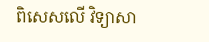ពិសេសលើ វិទ្យាសា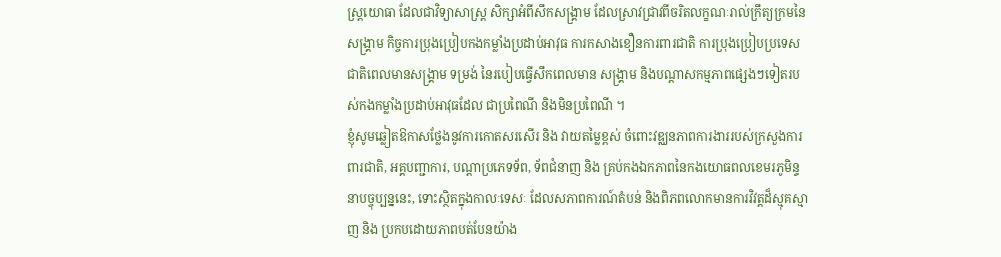ស្ត្រយោធា ដែលជាវិទ្យាសាស្ត្រ សិក្សាអំពីសឹកសង្គ្រាម ដែលស្រាវជ្រាវពីចរិតលក្ខណៈរាល់ក្រឹត្យក្រមនៃសង្គ្រាម កិច្ចការប្រុងប្រៀបកងកម្លាំងប្រដាប់អាវុធ ការកសាងខឿនការពារជាតិ ការប្រុងប្រៀបប្រទេសជាតិពេលមានសង្គ្រាម ទម្រង់ នៃរបៀបធ្វើសឹកពេលមាន សង្គ្រាម និងបណ្ដាសកម្មភាពផ្សេងៗទៀតរបស់កងកម្លាំងប្រដាប់អាវុធដែល ជាប្រពៃណី និងមិនប្រពៃណី ។
ខ្ញុំសូមឆ្លៀតឱកាសថ្លែងនូវការកោតសរសើរ និង វាយតម្លៃខ្ពស់ ចំពោះវឌ្ឈនភាពការងាររបស់ក្រសួងការពារជាតិ, អគ្គបញ្ជាការ, បណ្តាប្រភេទទ័ព, ទ័ពជំនាញ និង គ្រប់កងឯកភាពនៃកងយោធពលខេមរភូមិន្ទ នាបច្ចុប្បន្ននេះ, ទោះស្ថិតក្នុងកាលៈទេសៈ ដែលសភាពការណ៍តំបន់ និងពិភពលោកមានការវិវត្តដ៏ស្មុគស្មាញ និង ប្រកបដោយភាពបត់បែនយ៉ាង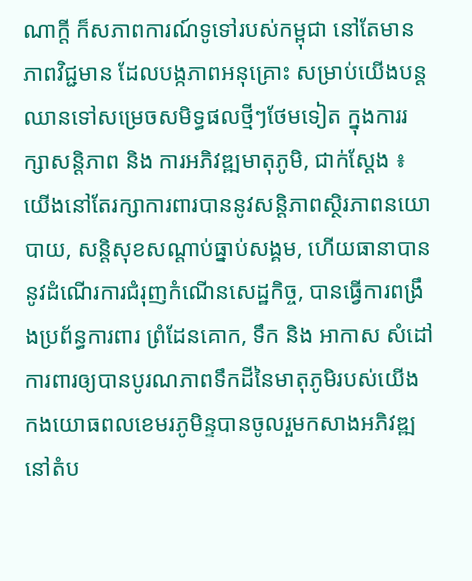ណាក្តី ក៏សភាពការណ៍ទូទៅរបស់កម្ពុជា នៅតែមានភាពវិជ្ជមាន ដែលបង្កភាពអនុគ្រោះ សម្រាប់យើងបន្តឈានទៅសម្រេចសមិទ្ធផលថ្មីៗថែមទៀត ក្នុងការរក្សាសន្តិភាព និង ការអភិវឌ្ឍមាតុភូមិ, ជាក់ស្តែង ៖
យើងនៅតែរក្សាការពារបាននូវសន្តិភាពស្ថិរភាពនយោបាយ, សន្តិសុខសណ្តាប់ធ្នាប់សង្គម, ហើយធានាបាននូវដំណើរការជំរុញកំណើនសេដ្ឋកិច្ច, បានធ្វើការពង្រឹងប្រព័ន្ធការពារ ព្រំដែនគោក, ទឹក និង អាកាស សំដៅការពារឲ្យបានបូរណភាពទឹកដីនៃមាតុភូមិរបស់យើង
កងយោធពលខេមរភូមិន្ទបានចូលរួមកសាងអភិវឌ្ឍនៅតំប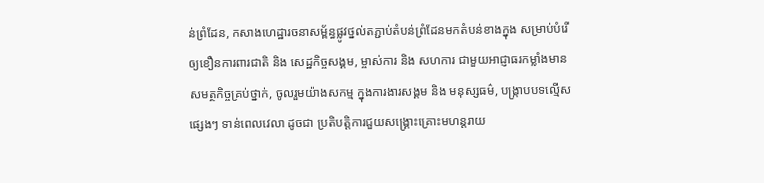ន់ព្រំដែន, កសាងហេដ្ឋារចនាសម្ព័ន្ធផ្លូវថ្នល់តភ្ជាប់តំបន់ព្រំដែនមកតំបន់ខាងក្នុង សម្រាប់បំរើឲ្យខឿនការពារជាតិ និង សេដ្ឋកិច្ចសង្គម, ម្ចាស់ការ និង សហការ ជាមួយអាជ្ញាធរកម្លាំងមានសមត្ថកិច្ចគ្រប់ថ្នាក់, ចូលរួមយ៉ាងសកម្ម ក្នុងការងារសង្គម និង មនុស្សធម៌, បង្ក្រាបបទល្មើសផ្សេងៗ ទាន់ពេលវេលា ដូចជា ប្រតិបត្តិការជួយសង្គ្រោះគ្រោះមហន្តរាយ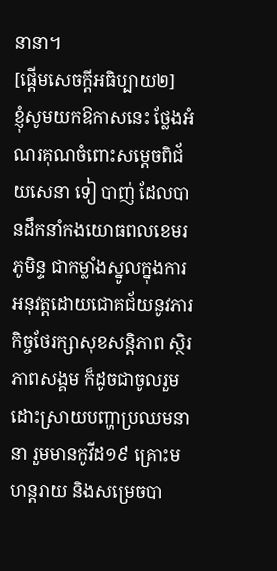នានា។
[ផ្ដើមសេចក្ដីអធិប្បាយ២]
ខ្ញុំសូមយកឱកាសនេះ ថ្លែងអំណរគុណចំពោះសម្ដេចពិជ័យសេនា ទៀ បាញ់ ដែលបានដឹកនាំកងយោធពលខេមរភូមិន្ទ ជាកម្លាំងស្នូលក្នុងការអនុវត្តដោយជោគជ័យនូវភារកិច្ចថែរក្សាសុខសន្ដិភាព ស្ថិរភាពសង្គម ក៏ដូចជាចូលរួមដោះស្រាយបញ្ហាប្រឈមនានា រួមមានកូវីដ១៩ គ្រោះមហន្តរាយ និងសម្រេចបា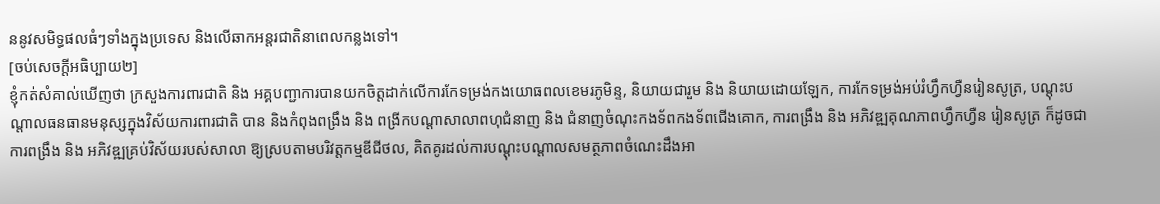ននូវសមិទ្ធផលធំៗទាំងក្នុងប្រទេស និងលើឆាកអន្តរជាតិនាពេលកន្លងទៅ។
[ចប់សេចក្ដីអធិប្បាយ២]
ខ្ញុំកត់សំគាល់ឃើញថា ក្រសួងការពារជាតិ និង អគ្គបញ្ជាការបានយកចិត្តដាក់លើការកែទម្រង់កងយោធពលខេមរភូមិន្ទ, និយាយជារួម និង និយាយដោយឡែក, ការកែទម្រង់អប់រំហ្វឹកហ្វឺនរៀនសូត្រ, បណ្តុះបណ្តាលធនធានមនុស្សក្នុងវិស័យការពារជាតិ បាន និងកំពុងពង្រឹង និង ពង្រីកបណ្តាសាលាពហុជំនាញ និង ជំនាញចំណុះកងទ័ពកងទ័ពជើងគោក, ការពង្រឹង និង អភិវឌ្ឍគុណភាពហ្វឹកហ្វឺន រៀនសូត្រ ក៏ដូចជា ការពង្រឹង និង អភិវឌ្ឍគ្រប់វិស័យរបស់សាលា ឱ្យស្របតាមបរិវត្តកម្មឌីជីថល, គិតគូរដល់ការបណ្តុះបណ្តាលសមត្ថភាពចំណេះដឹងអា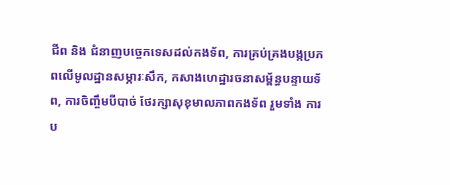ជីព និង ជំនាញបច្ចេកទេសដល់កងទ័ព, ការគ្រប់គ្រងបង្កប្រភពលើមូលដ្ឋានសម្ភារៈសឹក, កសាងហេដ្ឋារចនាសម្ព័ន្ធបន្ទាយទ័ព, ការចិញ្ចឹមបីបាច់ ថែរក្សាសុខុមាលភាពកងទ័ព រួមទាំង ការប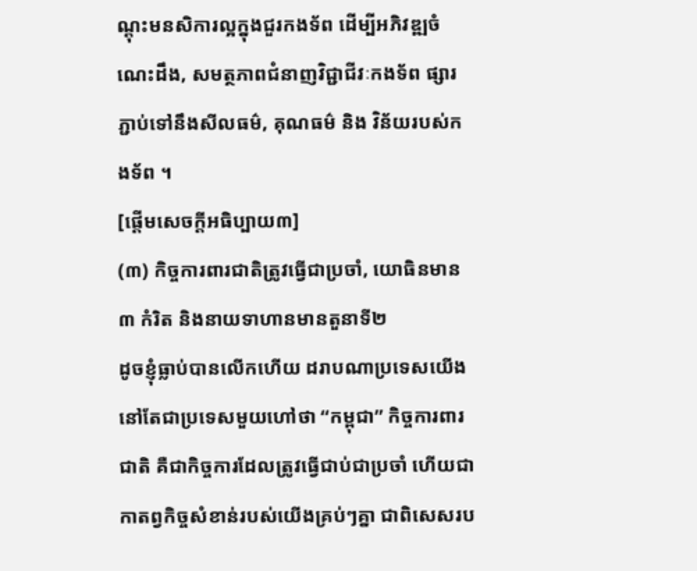ណ្តុះមនសិការល្អក្នុងជួរកងទ័ព ដើម្បីអភិវឌ្ឍចំណេះដឹង, សមត្ថភាពជំនាញវិជ្ជាជីវៈកងទ័ព ផ្សារភ្ជាប់ទៅនឹងសីលធម៌, គុណធម៌ និង វិន័យរបស់កងទ័ព ។
[ផ្ដើមសេចក្ដីអធិប្បាយ៣]
(៣) កិច្ចការពារជាតិត្រូវធ្វើជាប្រចាំ, យោធិនមាន ៣ កំរិត និងនាយទាហានមានតួនាទី២
ដូចខ្ញុំធ្លាប់បានលើកហើយ ដរាបណាប្រទេសយើងនៅតែជាប្រទេសមួយហៅថា “កម្ពុជា” កិច្ចការពារជាតិ គឺជាកិច្ចការដែលត្រូវធ្វើជាប់ជាប្រចាំ ហើយជាកាតព្វកិច្ចសំខាន់របស់យើងគ្រប់ៗគ្នា ជាពិសេសរប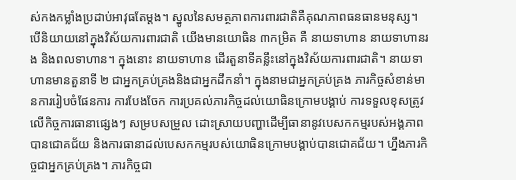ស់កងកម្លាំងប្រដាប់អាវុធតែម្ដង។ ស្នូលនៃសមត្ថភាពការពារជាតិគឺគុណភាពធនធានមនុស្ស។ បើនិយាយនៅក្នុងវិស័យការពារជាតិ យើងមានយោធិន ៣កម្រិត គឺ នាយទាហាន នាយទាហានរង និងពលទាហាន។ ក្នុងនោះ នាយទាហាន ដើរតួនាទីគន្លឹះនៅក្នុងវិស័យការពារជាតិ។ នាយទាហានមានតួនាទី ២ ជាអ្នកគ្រប់គ្រងនិងជាអ្នកដឹកនាំ។ ក្នុងនាមជាអ្នកគ្រប់គ្រង ភារកិច្ចសំខាន់មានការរៀបចំផែនការ ការបែងចែក ការប្រគល់ភារកិច្ចដល់យោធិនក្រោមបង្គាប់ ការទទួលខុសត្រូវលើកិច្ចការធានាផ្សេងៗ សម្របសម្រួល ដោះស្រាយបញ្ហាដើម្បីធានានូវបេសកកម្មរបស់អង្គភាពបានជោគជ័យ និងការធានាដល់បេសកកម្មរបស់យោធិនក្រោមបង្គាប់បានជោគជ័យ។ ហ្នឹងភារកិច្ចជាអ្នកគ្រប់គ្រង។ ភារកិច្ចជា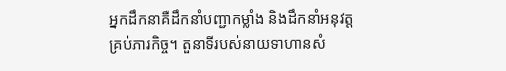អ្នកដឹកនាគឺដឹកនាំបញ្ជាកម្លាំង និងដឹកនាំអនុវត្តគ្រប់ភារកិច្ច។ តួនាទីរបស់នាយទាហានសំ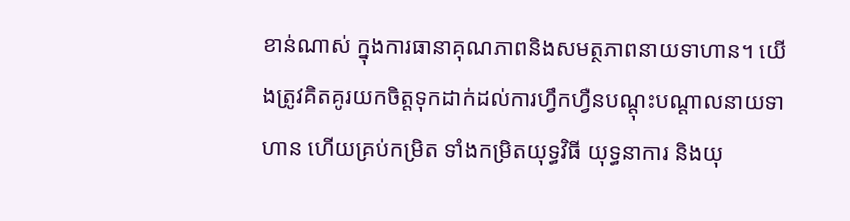ខាន់ណាស់ ក្នុងការធានាគុណភាពនិងសមត្ថភាពនាយទាហាន។ យើងត្រូវគិតគូរយកចិត្តទុកដាក់ដល់ការហ្វឹកហ្វឺនបណ្ដុះបណ្ដាលនាយទាហាន ហើយគ្រប់កម្រិត ទាំងកម្រិតយុទ្ធវិធី យុទ្ធនាការ និងយុ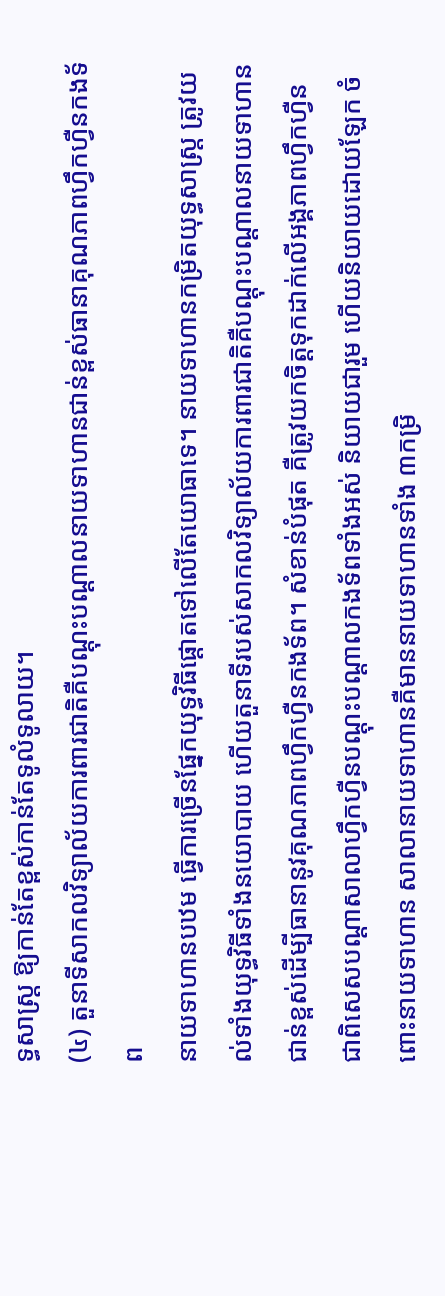ទ្ធសាស្រ្ត ឱ្យកាន់តែខ្ពស់កាន់តែទូលំទូលាយ។
(៤) តួនាទីសាកលវិទ្យាល័យការពារជាតិគឺបណ្ដុះបណ្ដាលនាយទាហានជាន់ខ្ពស់ធានាគុណភាពហ្វឹកហ្វឺនកងទ័ព
នាយទាហានបឋម ធ្វើការច្រើនផ្នែកយុទ្ធវិធីផ្ដោតទៅលើតែយោធាទេ។ នាយទាហានកម្រិតយុទ្ធសាស្រ្ត ត្រូវយល់ទាំងយុទ្ធវិធីទាំងនយោបាយ ហើយតួនាទីរបស់សាកលវិទ្យាល័យការពារជាតិគឺបណ្ដុះបណ្ដាលនាយទាហានជាន់ខ្ពស់ដើម្បីធានានូវគុណភាពហ្វឹកហ្វឺនកងទ័ព។ សំខាន់បំផុត គឺត្រូវយកចិត្តទុកដាក់លើអង្គភាពហ្វឹកហ្វឺន ជាពិសេសបណ្ដាសាលាហ្វឹកហ្វឺនបណ្ដុះបណ្ដាលកងទ័ពទាំងអស់ និយាយជារួម ហើយនិយាយដោយឡែក ចំពោះនាយទាហាន សាលានាយទាហានគឺមាននាយទាហានទាំង ៣កម្រិ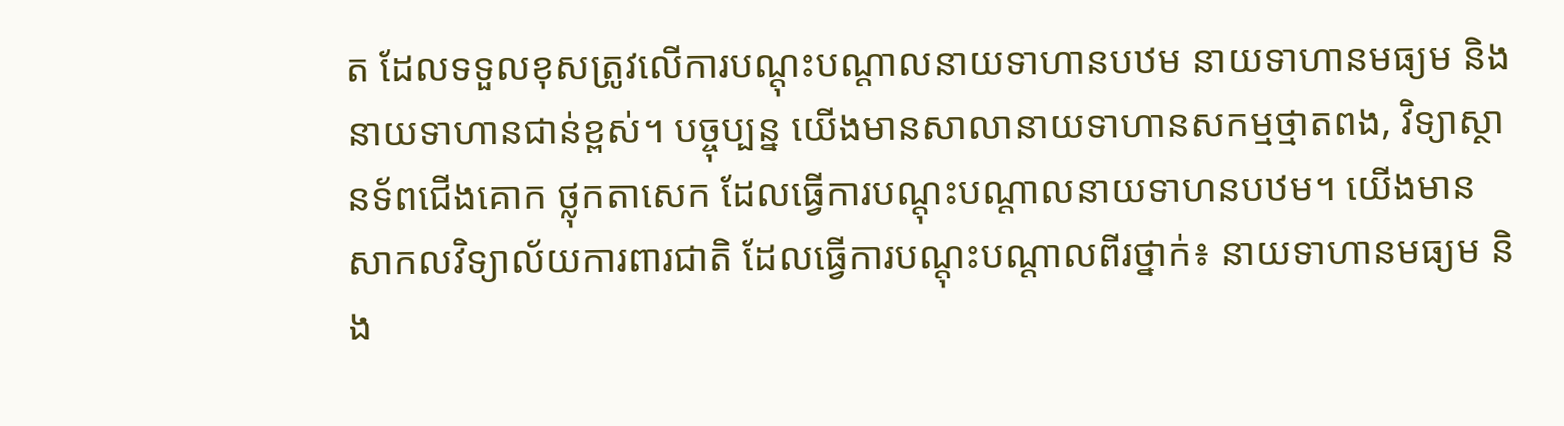ត ដែលទទួលខុសត្រូវលើការបណ្ដុះបណ្ដាលនាយទាហានបឋម នាយទាហានមធ្យម និងនាយទាហានជាន់ខ្ពស់។ បច្ចុប្បន្ន យើងមានសាលានាយទាហានសកម្មថ្មាតពង, វិទ្យាស្ថានទ័ពជើងគោក ថ្លុកតាសេក ដែលធ្វើការបណ្ដុះបណ្ដាលនាយទាហនបឋម។ យើងមានសាកលវិទ្យាល័យការពារជាតិ ដែលធ្វើការបណ្ដុះបណ្ដាលពីរថ្នាក់៖ នាយទាហានមធ្យម និង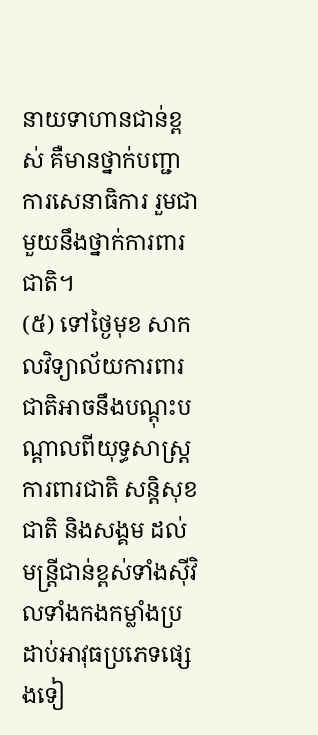នាយទាហានជាន់ខ្ពស់ គឺមានថ្នាក់បញ្ជាការសេនាធិការ រួមជាមួយនឹងថ្នាក់ការពារជាតិ។
(៥) ទៅថ្ងៃមុខ សាកលវិទ្យាល័យការពារជាតិអាចនឹងបណ្តុះបណ្តាលពីយុទ្ធសាស្រ្តការពារជាតិ សន្ដិសុខជាតិ និងសង្គម ដល់មន្រ្តីជាន់ខ្ពស់ទាំងស៊ីវិលទាំងកងកម្លាំងប្រដាប់អាវុធប្រភេទផ្សេងទៀ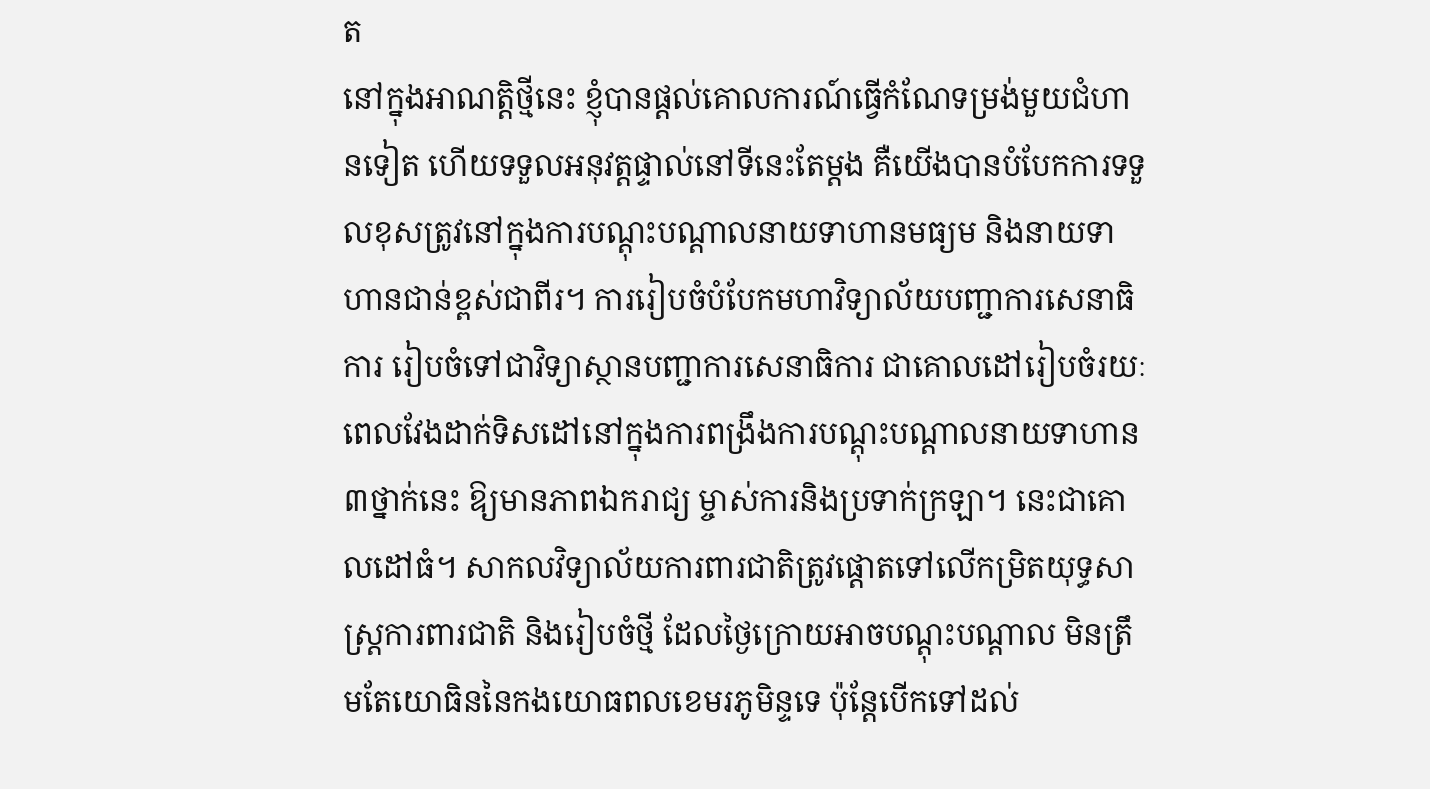ត
នៅក្នុងអាណត្តិថ្មីនេះ ខ្ញុំបានផ្ដល់គោលការណ៍ធ្វើកំណែទម្រង់មួយជំហានទៀត ហើយទទួលអនុវត្តផ្ទាល់នៅទីនេះតែម្ដង គឺយើងបានបំបែកការទទួលខុសត្រូវនៅក្នុងការបណ្ដុះបណ្ដាលនាយទាហានមធ្យម និងនាយទាហានជាន់ខ្ពស់ជាពីរ។ ការរៀបចំបំបែកមហាវិទ្យាល័យបញ្ជាការសេនាធិការ រៀបចំទៅជាវិទ្យាស្ថានបញ្ជាការសេនាធិការ ជាគោលដៅរៀបចំរយៈពេលវែងដាក់ទិសដៅនៅក្នុងការពង្រឹងការបណ្ដុះបណ្ដាលនាយទាហាន ៣ថ្នាក់នេះ ឱ្យមានភាពឯករាជ្យ ម្ចាស់ការនិងប្រទាក់ក្រឡា។ នេះជាគោលដៅធំ។ សាកលវិទ្យាល័យការពារជាតិត្រូវផ្ដោតទៅលើកម្រិតយុទ្ធសាស្រ្តការពារជាតិ និងរៀបចំថ្មី ដែលថ្ងៃក្រោយអាចបណ្ដុះបណ្ដាល មិនត្រឹមតែយោធិននៃកងយោធពលខេមរភូមិន្ទទេ ប៉ុន្តែបើកទៅដល់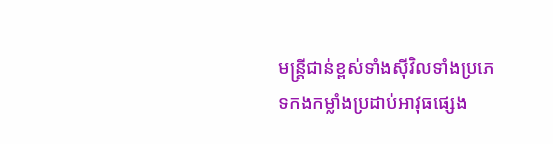មន្រ្តីជាន់ខ្ពស់ទាំងស៊ីវិលទាំងប្រភេទកងកម្លាំងប្រដាប់អាវុធផ្សេង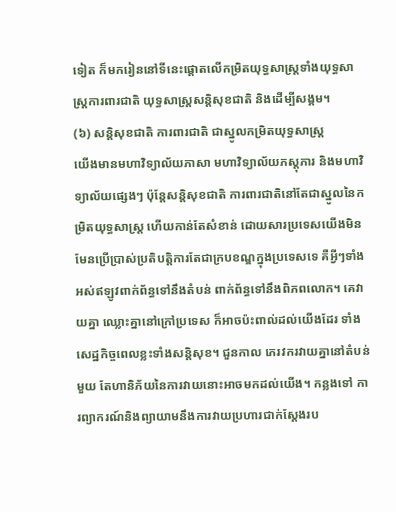ទៀត ក៏មករៀននៅទីនេះផ្ដោតលើកម្រិតយុទ្ធសាស្រ្តទាំងយុទ្ធសាស្រ្តការពារជាតិ យុទ្ធសាស្រ្តសន្ដិសុខជាតិ និងដើម្បីសង្គម។
(៦) សន្ដិសុខជាតិ ការពារជាតិ ជាស្នូលកម្រិតយុទ្ធសាស្រ្ត
យើងមានមហាវិទ្យាល័យភាសា មហាវិទ្យាល័យភស្តុភារ និងមហាវិទ្យាល័យផ្សេងៗ ប៉ុន្តែសន្ដិសុខជាតិ ការពារជាតិនៅតែជាស្នូលនៃកម្រិតយុទ្ធសាស្រ្ត ហើយកាន់តែសំខាន់ ដោយសារប្រទេសយើងមិនមែនប្រើប្រាស់ប្រតិបត្តិការតែជាក្របខណ្ឌក្នុងប្រទេសទេ គឺអ្វីៗទាំងអស់ឥឡូវពាក់ព័ន្ធទៅនឹងតំបន់ ពាក់ព័ន្ធទៅនឹងពិភពលោក។ គេវាយគ្នា ឈ្លោះគ្នានៅក្រៅប្រទេស ក៏អាចប៉ះពាល់ដល់យើងដែរ ទាំងសេដ្ឋកិច្ចពេលខ្លះទាំងសន្ដិសុខ។ ជួនកាល ភេរវករវាយគ្នានៅតំបន់មួយ តែហានិភ័យនៃការវាយនោះអាចមកដល់យើង។ កន្លងទៅ ការព្យាករណ៍និងព្យាយាមនឹងការវាយប្រហារជាក់ស្ដែងរប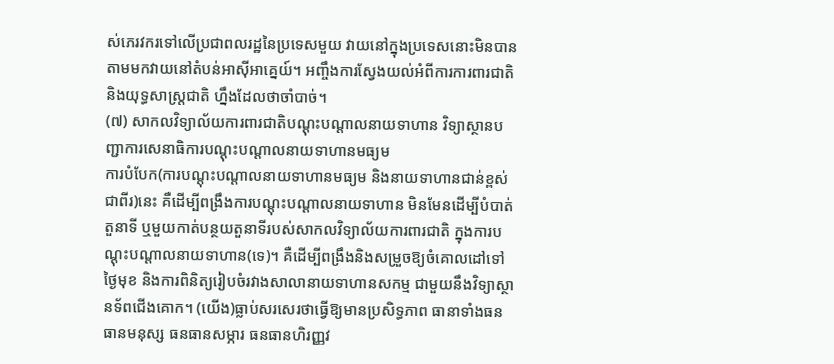ស់ភេរវករទៅលើប្រជាពលរដ្ឋនៃប្រទេសមួយ វាយនៅក្នុងប្រទេសនោះមិនបាន តាមមកវាយនៅតំបន់អាស៊ីអាគ្នេយ៍។ អញ្ចឹងការស្វែងយល់អំពីការការពារជាតិ និងយុទ្ធសាស្រ្តជាតិ ហ្នឹងដែលថាចាំបាច់។
(៧) សាកលវិទ្យាល័យការពារជាតិបណ្ដុះបណ្ដាលនាយទាហាន វិទ្យាស្ថានបញ្ជាការសេនាធិការបណ្ដុះបណ្ដាលនាយទាហានមធ្យម
ការបំបែក(ការបណ្ដុះបណ្ដាលនាយទាហានមធ្យម និងនាយទាហានជាន់ខ្ពស់ជាពីរ)នេះ គឺដើម្បីពង្រឹងការបណ្ដុះបណ្ដាលនាយទាហាន មិនមែនដើម្បីបំបាត់តួនាទី ឬមួយកាត់បន្ថយតួនាទីរបស់សាកលវិទ្យាល័យការពារជាតិ ក្នុងការបណ្ដុះបណ្ដាលនាយទាហាន(ទេ)។ គឺដើម្បីពង្រឹងនិងសម្រួចឱ្យចំគោលដៅទៅថ្ងៃមុខ និងការពិនិត្យរៀបចំរវាងសាលានាយទាហានសកម្ម ជាមួយនឹងវិទ្យាស្ថានទ័ពជើងគោក។ (យើង)ធ្លាប់សរសេរថាធ្វើឱ្យមានប្រសិទ្ធភាព ធានាទាំងធនធានមនុស្ស ធនធានសម្ភារ ធនធានហិរញ្ញវ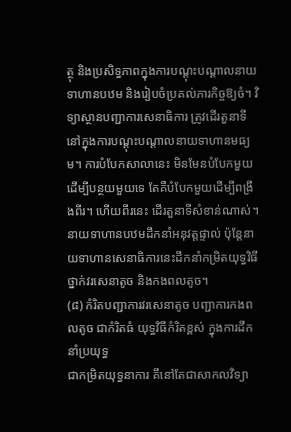ត្ថុ និងប្រសិទ្ធភាពក្នុងការបណ្ដុះបណ្ដាលនាយទាហានបឋម និងរៀបចំប្រគល់ភារកិច្ចឱ្យចំ។ វិទ្យាស្ថានបញ្ជាការសេនាធិការ ត្រូវដើរតួនាទីនៅក្នុងការបណ្ដុះបណ្ដាលនាយទាហានមធ្យម។ ការបំបែកសាលានេះ មិនមែនបំបែកមួយដើម្បីបន្ថយមួយទេ តែគឺបំបែកមួយដើម្បីពង្រឹងពីរ។ ហើយពីរនេះ ដើរតួនាទីសំខាន់ណាស់។ នាយទាហានបឋមដឹកនាំអនុវត្តផ្ទាល់ ប៉ុន្តែនាយទាហានសេនាធិការនេះដឹកនាំកម្រិតយុទ្ធវិធីថ្នាក់វរសេនាតូច និងកងពលតូច។
(៨) កំរិតបញ្ជាការវរសេនាតូច បញ្ជាការកងពលតូច ជាកំរិតធំ យុទ្ធវិធីកំរិតខ្ពស់ ក្នុងការដឹកនាំប្រយុទ្ធ
ជាកម្រិតយុទ្ធនាការ គឹនៅតែជាសាកលវិទ្យា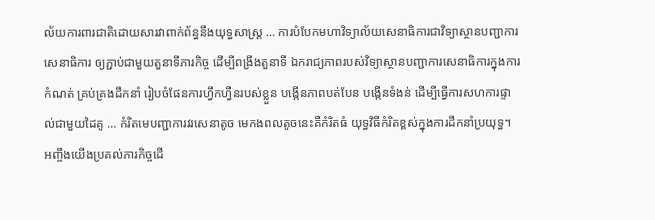ល័យការពារជាតិដោយសារវាពាក់ព័ន្ធនឹងយុទ្ធសាស្រ្ត … ការបំបែកមហាវិទ្យាល័យសេនាធិការជាវិទ្យាស្ថានបញ្ជាការសេនាធិការ ឲ្យភ្ជាប់ជាមួយតួនាទីភារកិច្ច ដើម្បីពង្រឹងតួនាទី ឯករាជ្យភាពរបស់វិទ្យាស្ថានបញ្ជាការសេនាធិការក្នុងការកំណត់ គ្រប់គ្រងដឹកនាំ រៀបចំផែនការហ្វឹកហ្វឺនរបស់ខ្លួន បង្កើនភាពបត់បែន បង្កើនទំងន់ ដើម្បីធ្វើការសហការផ្ទាល់ជាមួយដៃគូ … កំរិតមេបញ្ជាការវរសេនាតូច មេកងពលតូចនេះគឺកំរិតធំ យុទ្ធវិធីកំរិតខ្ពស់ក្នុងការដឹកនាំប្រយុទ្ធ។ អញ្ចឹងយើងប្រគល់ភារកិច្ចដើ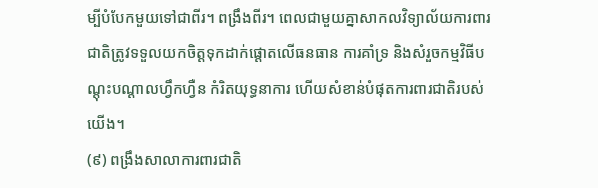ម្បីបំបែកមួយទៅជាពីរ។ ពង្រឹងពីរ។ ពេលជាមួយគ្នាសាកលវិទ្យាល័យការពារជាតិត្រូវទទួលយកចិត្តទុកដាក់ផ្តោតលើធនធាន ការគាំទ្រ និងសំរួចកម្មវិធីបណ្ដុះបណ្ដាលហ្វឹកហ្វឺន កំរិតយុទ្ធនាការ ហើយសំខាន់បំផុតការពារជាតិរបស់យើង។
(៩) ពង្រឹងសាលាការពារជាតិ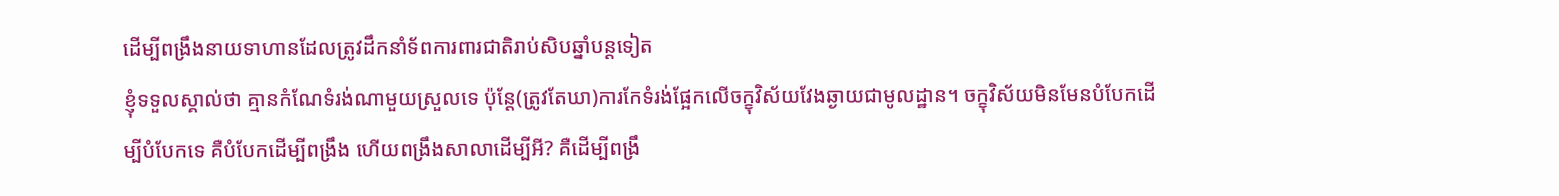ដើម្បីពង្រឹងនាយទាហានដែលត្រូវដឹកនាំទ័ពការពារជាតិរាប់សិបឆ្នាំបន្ដទៀត
ខ្ញុំទទួលស្គាល់ថា គ្មានកំណែទំរង់ណាមួយស្រួលទេ ប៉ុន្ដែ(ត្រូវតែឃា)ការកែទំរង់ផ្អែកលើចក្ខុវិស័យវែងឆ្ងាយជាមូលដ្ឋាន។ ចក្ខុវិស័យមិនមែនបំបែកដើម្បីបំបែកទេ គឺបំបែកដើម្បីពង្រឹង ហើយពង្រឹងសាលាដើម្បីអី? គឺដើម្បីពង្រឹ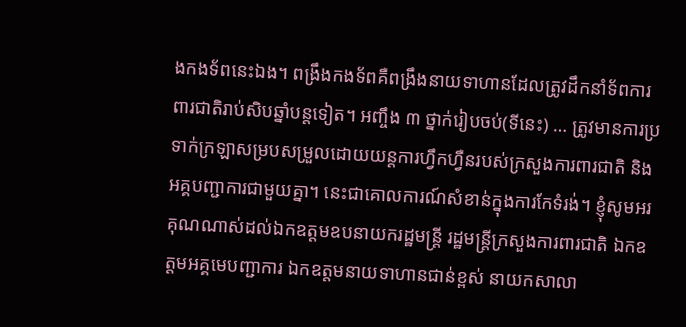ងកងទ័ពនេះឯង។ ពង្រឹងកងទ័ពគឺពង្រឹងនាយទាហានដែលត្រូវដឹកនាំទ័ពការពារជាតិរាប់សិបឆ្នាំបន្ដទៀត។ អញ្ចឹង ៣ ថ្នាក់រៀបចប់(ទីនេះ) … ត្រូវមានការប្រទាក់ក្រឡាសម្របសម្រួលដោយយន្ដការហ្វឹកហ្វឺនរបស់ក្រសួងការពារជាតិ និងអគ្គបញ្ជាការជាមួយគ្នា។ នេះជាគោលការណ៍សំខាន់ក្នុងការកែទំរង់។ ខ្ញុំសូមអរគុណណាស់ដល់ឯកឧត្តមឧបនាយករដ្ឋមន្ដ្រី រដ្ឋមន្ដ្រីក្រសួងការពារជាតិ ឯកឧត្តមអគ្គមេបញ្ជាការ ឯកឧត្តមនាយទាហានជាន់ខ្ពស់ នាយកសាលា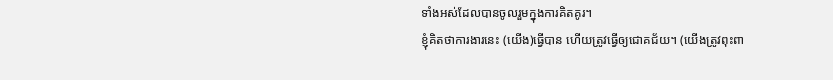ទាំងអស់ដែលបានចូលរួមក្នុងការគិតគូរ។
ខ្ញុំគិតថាការងារនេះ (យើង)ធ្វើបាន ហើយត្រូវធ្វើឲ្យជោគជ័យ។ (យើងត្រូវពុះពា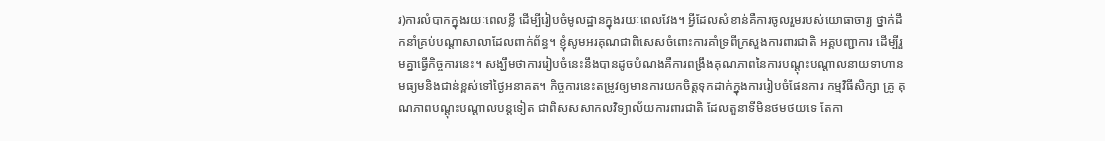រ)ការលំបាកក្នុងរយៈពេលខ្លី ដើម្បីរៀបចំមូលដ្ឋានក្នុងរយៈពេលវែង។ អ្វីដែលសំខាន់គឺការចូលរួមរបស់យោធាចារ្យ ថ្នាក់ដឹកនាំគ្រប់បណ្ដាសាលាដែលពាក់ព័ន្ធ។ ខ្ញុំសូមអរគុណជាពិសេសចំពោះការគាំទ្រពីក្រសួងការពារជាតិ អគ្គបញ្ជាការ ដើម្បីរួមគ្នាធ្វើកិច្ចការនេះ។ សង្ឃឹមថាការរៀបចំនេះនឹងបានដូចបំណងគឺការពង្រឹងគុណភាពនៃការបណ្ដុះបណ្ដាលនាយទាហានមធ្យមនិងជាន់ខ្ពស់ទៅថ្ងៃអនាគត។ កិច្ចការនេះតម្រូវឲ្យមានការយកចិត្តទុកដាក់ក្នុងការរៀបចំផែនការ កម្មវិធីសិក្សា គ្រូ គុណភាពបណ្ដុះបណ្ដាលបន្ដទៀត ជាពិសសសាកលវិទ្យាល័យការពារជាតិ ដែលតួនាទីមិនថមថយទេ តែកា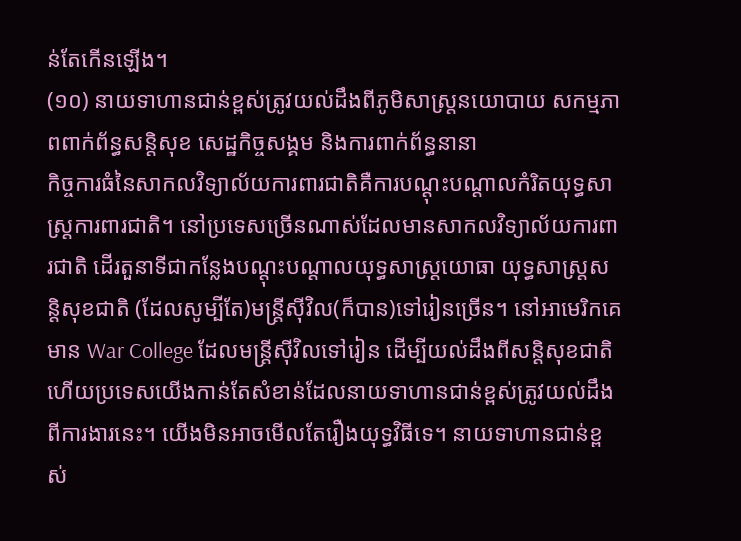ន់តែកើនឡើង។
(១០) នាយទាហានជាន់ខ្ពស់ត្រូវយល់ដឹងពីភូមិសាស្ដ្រនយោបាយ សកម្មភាពពាក់ព័ន្ធសន្ដិសុខ សេដ្ឋកិច្ចសង្គម និងការពាក់ព័ន្ធនានា
កិច្ចការធំនៃសាកលវិទ្យាល័យការពារជាតិគឺការបណ្ដុះបណ្ដាលកំរិតយុទ្ធសាស្ដ្រការពារជាតិ។ នៅប្រទេសច្រើនណាស់ដែលមានសាកលវិទ្យាល័យការពារជាតិ ដើរតួនាទីជាកន្លែងបណ្ដុះបណ្ដាលយុទ្ធសាស្ដ្រយោធា យុទ្ធសាស្ដ្រសន្ដិសុខជាតិ (ដែលសូម្បីតែ)មន្ដ្រីស៊ីវិល(ក៏បាន)ទៅរៀនច្រើន។ នៅអាមេរិកគេមាន War College ដែលមន្ដ្រីស៊ីវិលទៅរៀន ដើម្បីយល់ដឹងពីសន្ដិសុខជាតិ ហើយប្រទេសយើងកាន់តែសំខាន់ដែលនាយទាហានជាន់ខ្ពស់ត្រូវយល់ដឹងពីការងារនេះ។ យើងមិនអាចមើលតែរឿងយុទ្ធវិធីទេ។ នាយទាហានជាន់ខ្ពស់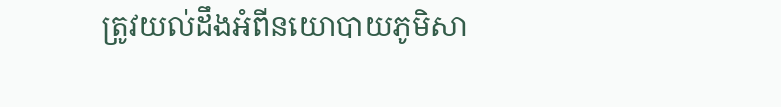ត្រូវយល់ដឹងអំពីនយោបាយភូមិសា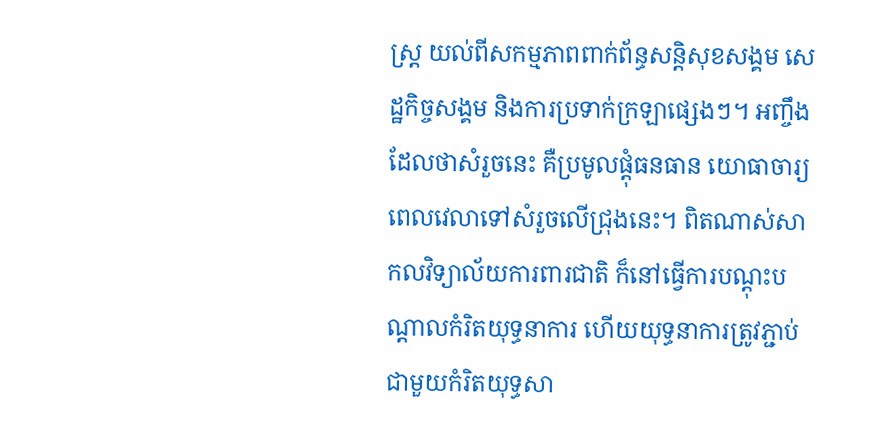ស្ដ្រ យល់ពីសកម្មភាពពាក់ព័ន្ធសន្ដិសុខសង្គម សេដ្ឋកិច្ចសង្គម និងការប្រទាក់ក្រឡាផ្សេងៗ។ អញ្ចឹងដែលថាសំរួចនេះ គឺប្រមូលផ្ដុំធនធាន យោធាចារ្យ ពេលវេលាទៅសំរួចលើជ្រុងនេះ។ ពិតណាស់សាកលវិទ្យាល័យការពារជាតិ ក៏នៅធ្វើការបណ្ដុះបណ្ដាលកំរិតយុទ្ធនាការ ហើយយុទ្ធនាការត្រូវភ្ជាប់ជាមួយកំរិតយុទ្ធសា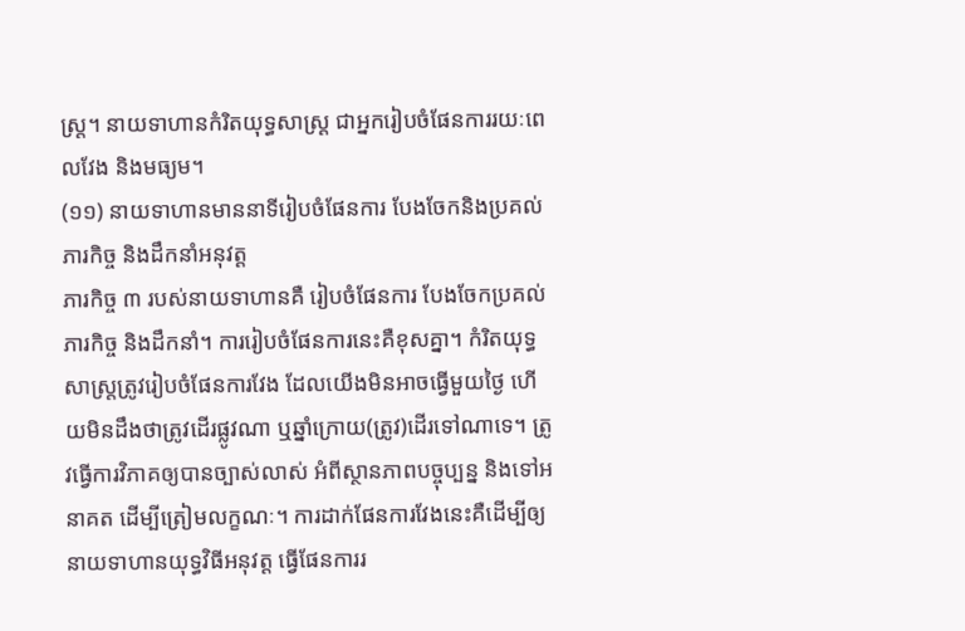ស្ដ្រ។ នាយទាហានកំរិតយុទ្ធសាស្ដ្រ ជាអ្នករៀបចំផែនការរយៈពេលវែង និងមធ្យម។
(១១) នាយទាហានមាននាទីរៀបចំផែនការ បែងចែកនិងប្រគល់ភារកិច្ច និងដឹកនាំអនុវត្ត
ភារកិច្ច ៣ របស់នាយទាហានគឺ រៀបចំផែនការ បែងចែកប្រគល់ភារកិច្ច និងដឹកនាំ។ ការរៀបចំផែនការនេះគឺខុសគ្នា។ កំរិតយុទ្ធសាស្ដ្រត្រូវរៀបចំផែនការវែង ដែលយើងមិនអាចធ្វើមួយថ្ងៃ ហើយមិនដឹងថាត្រូវដើរផ្លូវណា ឬឆ្នាំក្រោយ(ត្រូវ)ដើរទៅណាទេ។ ត្រូវធ្វើការវិភាគឲ្យបានច្បាស់លាស់ អំពីស្ថានភាពបច្ចុប្បន្ន និងទៅអនាគត ដើម្បីត្រៀមលក្ខណៈ។ ការដាក់ផែនការវែងនេះគឺដើម្បីឲ្យនាយទាហានយុទ្ធវិធីអនុវត្ដ ធ្វើផែនការរ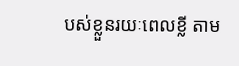បស់ខ្លួនរយៈពេលខ្លី តាម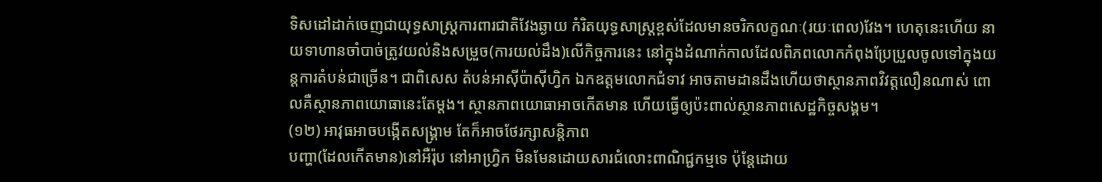ទិសដៅដាក់ចេញជាយុទ្ធសាស្ដ្រការពារជាតិវែងឆ្ងាយ កំរិតយុទ្ធសាស្ដ្រខ្ពស់ដែលមានចរិកលក្ខណៈ(រយៈពេល)វែង។ ហេតុនេះហើយ នាយទាហានចាំបាច់ត្រូវយល់និងសម្រួច(ការយល់ដឹង)លើកិច្ចការនេះ នៅក្នុងដំណាក់កាលដែលពិភពលោកកំពុងប្រែប្រួលចូលទៅក្នុងយន្ដការតំបន់ជាច្រើន។ ជាពិសេស តំបន់អាស៊ីប៉ាស៊ីហ្វិក ឯកឧត្តមលោកជំទាវ អាចតាមដានដឹងហើយថាស្ថានភាពវិវត្តលឿនណាស់ ពោលគឺស្ថានភាពយោធានេះតែម្ដង។ ស្ថានភាពយោធាអាចកើតមាន ហើយធ្វើឲ្យប៉ះពាល់ស្ថានភាពសេដ្ឋកិច្ចសង្គម។
(១២) អាវុធអាចបង្កើតសង្គ្រាម តែក៏អាចថែរក្សាសន្តិភាព
បញ្ហា(ដែលកើតមាន)នៅអឺរ៉ុប នៅអាហ្វ្រិក មិនមែនដោយសារជំលោះពាណិជ្ជកម្មទេ ប៉ុន្ដែដោយ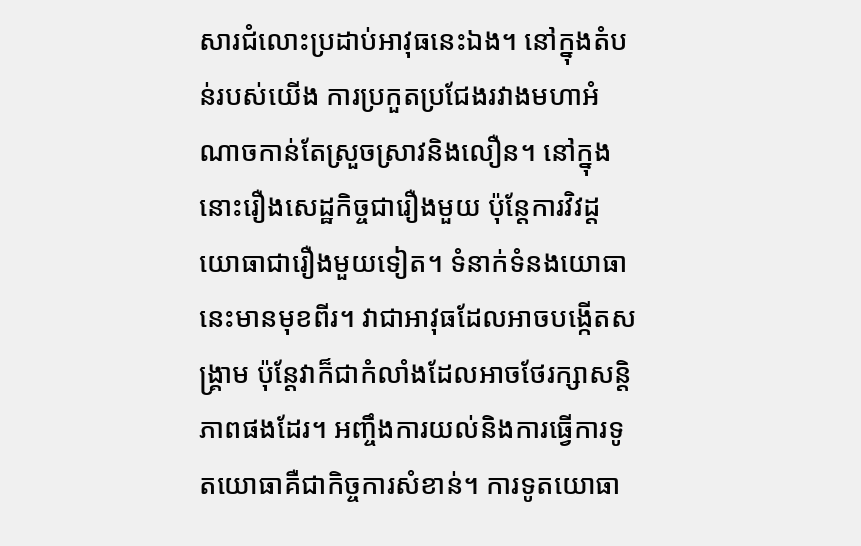សារជំលោះប្រដាប់អាវុធនេះឯង។ នៅក្នុងតំបន់របស់យើង ការប្រកួតប្រជែងរវាងមហាអំណាចកាន់តែស្រួចស្រាវនិងលឿន។ នៅក្នុងនោះរឿងសេដ្ឋកិច្ចជារឿងមួយ ប៉ុន្ដែការវិវដ្ដយោធាជារឿងមួយទៀត។ ទំនាក់ទំនងយោធានេះមានមុខពីរ។ វាជាអាវុធដែលអាចបង្កើតសង្គ្រាម ប៉ុន្ដែវាក៏ជាកំលាំងដែលអាចថែរក្សាសន្ដិភាពផងដែរ។ អញ្ចឹងការយល់និងការធ្វើការទូតយោធាគឺជាកិច្ចការសំខាន់។ ការទូតយោធា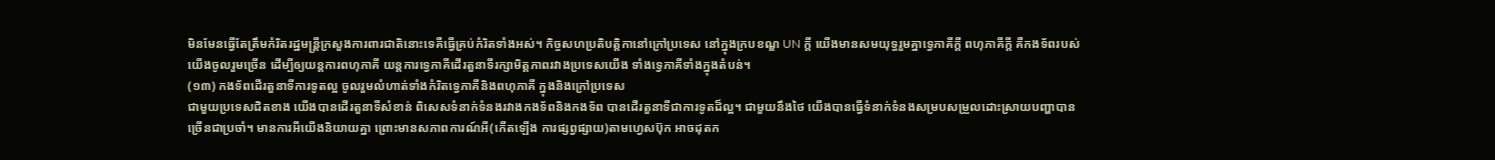មិនមែនធ្វើតែត្រឹមកំរិតរដ្ឋមន្ដ្រីក្រសួងការពារជាតិនោះទេគឺធ្វើគ្រប់កំរិតទាំងអស់។ កិច្ចសហប្រតិបត្ដិកានៅក្រៅប្រទេស នៅក្នុងក្របខណ្ឌ UN ក្ដី យើងមានសមយុទ្ធរួមគ្នាទ្វេភាគីក្ដី ពហុភាគីក្ដី គឺកងទ័ពរបស់យើងចូលរួមច្រើន ដើម្បីឲ្យយន្ដការពហុភាគី យន្ដការទ្វេភាគីដើរតួនាទីរក្សាមិត្តភាពរវាងប្រទេសយើង ទាំងទ្វេភាគីទាំងក្នុងតំបន់។
(១៣) កងទ័ពដើរតួនាទីការទូតល្អ ចូលរួមលំហាត់ទាំងកំរិតទ្វេភាគីនិងពហុភាគី ក្នុងនិងក្រៅប្រទេស
ជាមួយប្រទេសជិតខាង យើងបានដើរតួនាទីសំខាន់ ពិសេសទំនាក់ទំនងរវាងកងទ័ពនិងកងទ័ព បានដើរតួនាទីជាការទូតដ៏ល្អ។ ជាមួយនឹងថៃ យើងបានធ្វើទំនាក់ទំនងសម្របសម្រួលដោះស្រាយបញ្ហាបានច្រើនជាប្រចាំ។ មានការអីយើងនិយាយគ្នា ព្រោះមានសភាពការណ៍អី(កើតឡើង ការផ្សព្វផ្សាយ)តាមហ្វេសប៊ុក អាចដុតក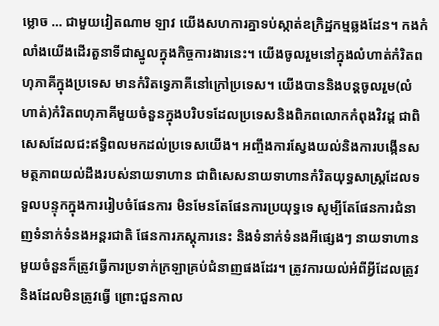ម្លោច … ជាមួយវៀតណាម ឡាវ យើងសហការគ្នាទប់ស្កាត់ឧក្រិដ្ឋកម្មឆ្លងដែន។ កងកំលាំងយើងដើរតួនាទីជាស្នូលក្នុងកិច្ចការងារនេះ។ យើងចូលរួមនៅក្នុងលំហាត់កំរិតពហុភាគីក្នុងប្រទេស មានកំរិតទ្វេភាគីនៅក្រៅប្រទេស។ យើងបាននិងបន្តចូលរួម(លំហាត់)កំរិតពហុភាគីមួយចំនួនក្នុងបរិបទដែលប្រទេសនិងពិភពលោកកំពុងវិវដ្ដ ជាពិសេសដែលជះឥទ្ធិពលមកដល់ប្រទេសយើង។ អញ្ចឹងការស្វែងយល់និងការបង្កើនសមត្ថភាពយល់ដឹងរបស់នាយទាហាន ជាពិសេសនាយទាហានកំរិតយុទ្ធសាស្ដ្រដែលទទួលបន្ទុកក្នុងការរៀបចំផែនការ មិនមែនតែផែនការប្រយុទ្ធទេ សូម្បីតែផែនការជំនាញទំនាក់ទំនងអន្តរជាតិ ផែនការភស្ដុភារនេះ និងទំនាក់ទំនងអីផ្សេងៗ នាយទាហានមួយចំនួនក៏ត្រូវធ្វើការប្រទាក់ក្រឡាគ្រប់ជំនាញផងដែរ។ ត្រូវការយល់អំពីអ្វីដែលត្រូវនិងដែលមិនត្រូវធ្វើ ព្រោះជួនកាល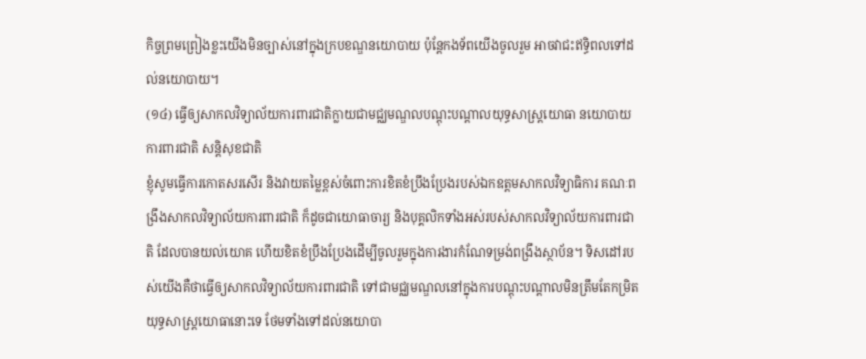កិច្ចព្រមព្រៀងខ្លះយើងមិនច្បាស់នៅក្នុងក្របខណ្ឌនយោបាយ ប៉ុន្តែកងទ័ពយើងចូលរួម អាចវាជះឥទ្ធិពលទៅដល់នយោបាយ។
(១៤) ធ្វើឲ្យសាកលវិទ្យាល័យការពារជាតិក្លាយជាមជ្ឈមណ្ឌលបណ្ដុះបណ្ដាលយុទ្ធសាស្រ្តយោធា នយោបាយការពារជាតិ សន្តិសុខជាតិ
ខ្ញុំសូមធ្វើការកោតសរសើរ និងវាយតម្លៃខ្ពស់ចំពោះការខិតខំប្រឹងប្រែងរបស់ឯកឧត្ដមសាកលវិទ្យាធិការ គណៈពង្រឹងសាកលវិទ្យាល័យការពារជាតិ ក៏ដូចជាយោធាចារ្យ និងបុគ្គលិកទាំងអស់របស់សាកលវិទ្យាល័យការពារជាតិ ដែលបានយល់យោគ ហើយខិតខំប្រឹងប្រែងដើម្បីចូលរួមក្នុងការងារកំណែទម្រង់ពង្រឹងស្ថាប័ន។ ទិសដៅរបស់យើងគឺថាធ្វើឲ្យសាកលវិទ្យាល័យការពារជាតិ ទៅជាមជ្ឈមណ្ឌលនៅក្នុងការបណ្ដុះបណ្ដាលមិនត្រឹមតែកម្រិតយុទ្ធសាស្រ្តយោធានោះទេ ថែមទាំងទៅដល់នយោបា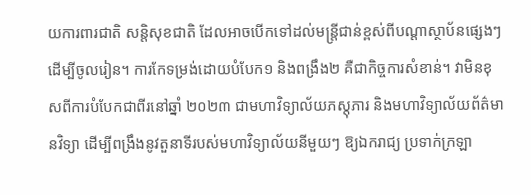យការពារជាតិ សន្តិសុខជាតិ ដែលអាចបើកទៅដល់មន្រ្តីជាន់ខ្ពស់ពីបណ្ដាស្ថាប័នផ្សេងៗ ដើម្បីចូលរៀន។ ការកែទម្រង់ដោយបំបែក១ និងពង្រឹង២ គឺជាកិច្ចការសំខាន់។ វាមិនខុសពីការបំបែកជាពីរនៅឆ្នាំ ២០២៣ ជាមហាវិទ្យាល័យភស្ដុភារ និងមហាវិទ្យាល័យព័ត៌មានវិទ្យា ដើម្បីពង្រឹងនូវតួនាទីរបស់មហាវិទ្យាល័យនីមួយៗ ឱ្យឯករាជ្យ ប្រទាក់ក្រឡា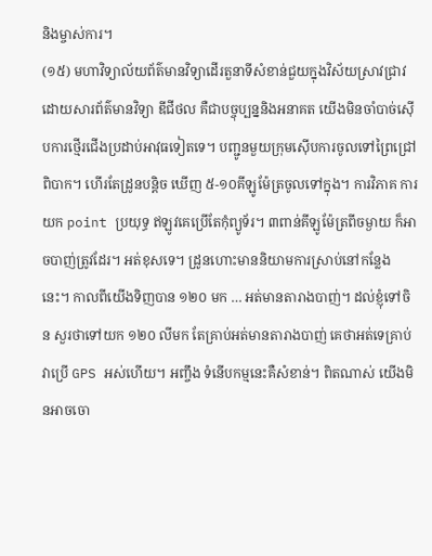និងម្ចាស់ការ។
(១៥) មហាវិទ្យាល័យព័ត៌មានវិទ្យាដើរតួនាទីសំខាន់ជួយក្នុងវិស័យស្រាវជ្រាវ
ដោយសារព័ត៌មានវិទ្យា ឌីជីថល គឺជាបច្ចុប្បន្ននិងអនាគត យើងមិនចាំបាច់ស៊ើបការថ្មើរជើងប្រដាប់អាវុធទៀតទេ។ បញ្ជូនមួយក្រុមស៊ើបការចូលទៅព្រៃជ្រៅពិបាក។ ហើរតែដ្រូនបន្តិច ឃើញ ៥-១០គីឡូម៉ែត្រចូលទៅក្នុង។ ការវិភាគ ការយក point ប្រយុទ្ធ ឥឡូវគេប្រើតែកុំព្យូទ័រ។ ៣ពាន់គីឡូម៉ែត្រពីចម្ងាយ ក៏អាចបាញ់ត្រូវដែរ។ អត់ខុសទេ។ ដ្រូនហោះមាននិយាមការស្រាប់នៅកន្លែងនេះ។ កាលពីយើងទិញបាន ១២០ មក … អត់មានតារាងបាញ់។ ដល់ខ្ញុំទៅចិន សួរថាទៅយក ១២០ លីមក តែគ្រាប់អត់មានតារាងបាញ់ គេថាអត់ទេគ្រាប់វាប្រើ GPS អស់ហើយ។ អញ្ចឹង ទំនើបកម្មនេះគឺសំខាន់។ ពិតណាស់ យើងមិនអាចចោ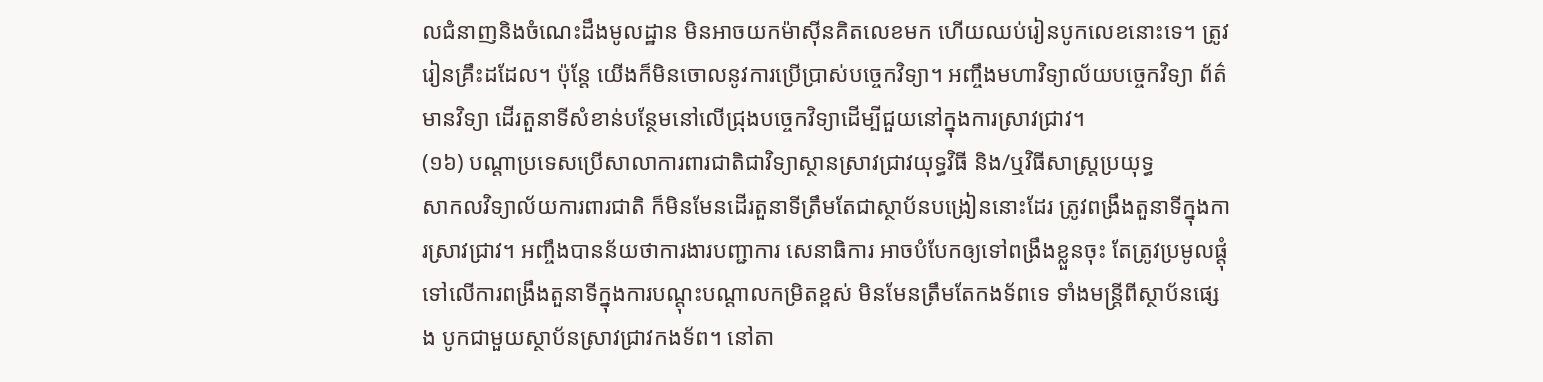លជំនាញនិងចំណេះដឹងមូលដ្ឋាន មិនអាចយកម៉ាស៊ីនគិតលេខមក ហើយឈប់រៀនបូកលេខនោះទេ។ ត្រូវរៀនគ្រឹះដដែល។ ប៉ុន្តែ យើងក៏មិនចោលនូវការប្រើប្រាស់បច្ចេកវិទ្យា។ អញ្ចឹងមហាវិទ្យាល័យបច្ចេកវិទ្យា ព័ត៌មានវិទ្យា ដើរតួនាទីសំខាន់បន្ថែមនៅលើជ្រុងបច្ចេកវិទ្យាដើម្បីជួយនៅក្នុងការស្រាវជ្រាវ។
(១៦) បណ្ដាប្រទេសប្រើសាលាការពារជាតិជាវិទ្យាស្ថានស្រាវជ្រាវយុទ្ធវិធី និង/ឬវិធីសាស្រ្តប្រយុទ្ធ
សាកលវិទ្យាល័យការពារជាតិ ក៏មិនមែនដើរតួនាទីត្រឹមតែជាស្ថាប័នបង្រៀននោះដែរ ត្រូវពង្រឹងតួនាទីក្នុងការស្រាវជ្រាវ។ អញ្ចឹងបានន័យថាការងារបញ្ជាការ សេនាធិការ អាចបំបែកឲ្យទៅពង្រឹងខ្លួនចុះ តែត្រូវប្រមូលផ្ដុំទៅលើការពង្រឹងតួនាទីក្នុងការបណ្ដុះបណ្ដាលកម្រិតខ្ពស់ មិនមែនត្រឹមតែកងទ័ពទេ ទាំងមន្រ្តីពីស្ថាប័នផ្សេង បូកជាមួយស្ថាប័នស្រាវជ្រាវកងទ័ព។ នៅតា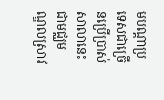មបណ្ដាប្រទេសជាច្រើនប្រើប្រាស់សាលានេះជាមជ្ឈមណ្ឌលស្រាវ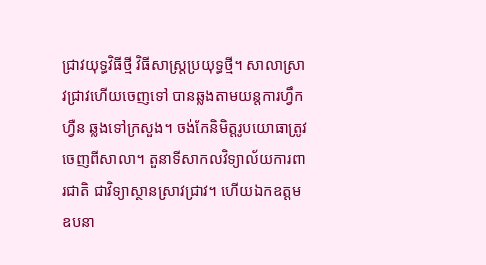ជ្រាវយុទ្ធវិធីថ្មី វិធីសាស្រ្តប្រយុទ្ធថ្មី។ សាលាស្រាវជ្រាវហើយចេញទៅ បានឆ្លងតាមយន្តការហ្វឹកហ្វឺន ឆ្លងទៅក្រសួង។ ចង់កែនិមិត្តរូបយោធាត្រូវចេញពីសាលា។ តួនាទីសាកលវិទ្យាល័យការពារជាតិ ជាវិទ្យាស្ថានស្រាវជ្រាវ។ ហើយឯកឧត្ដម ឧបនា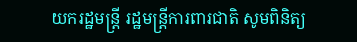យករដ្ឋមន្រ្តី រដ្ឋមន្រ្តីការពារជាតិ សូមពិនិត្យ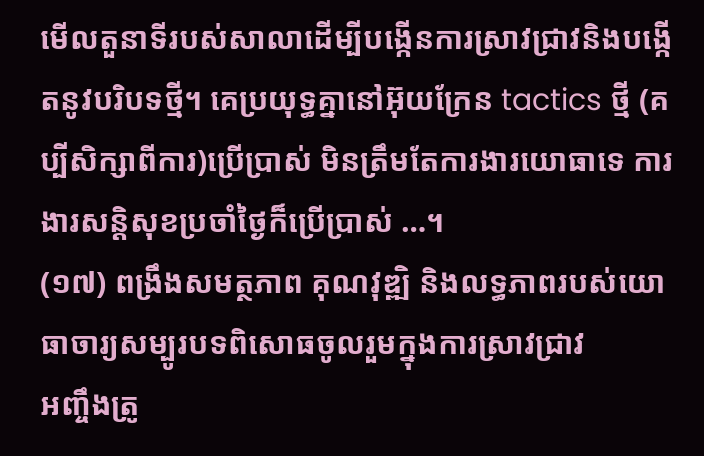មើលតួនាទីរបស់សាលាដើម្បីបង្កើនការស្រាវជ្រាវនិងបង្កើតនូវបរិបទថ្មី។ គេប្រយុទ្ធគ្នានៅអ៊ុយក្រែន tactics ថ្មី (គប្បីសិក្សាពីការ)ប្រើប្រាស់ មិនត្រឹមតែការងារយោធាទេ ការងារសន្តិសុខប្រចាំថ្ងៃក៏ប្រើប្រាស់ …។
(១៧) ពង្រឹងសមត្ថភាព គុណវុឌ្ឍិ និងលទ្ធភាពរបស់យោធាចារ្យសម្បូរបទពិសោធចូលរួមក្នុងការស្រាវជ្រាវ
អញ្ចឹងត្រូ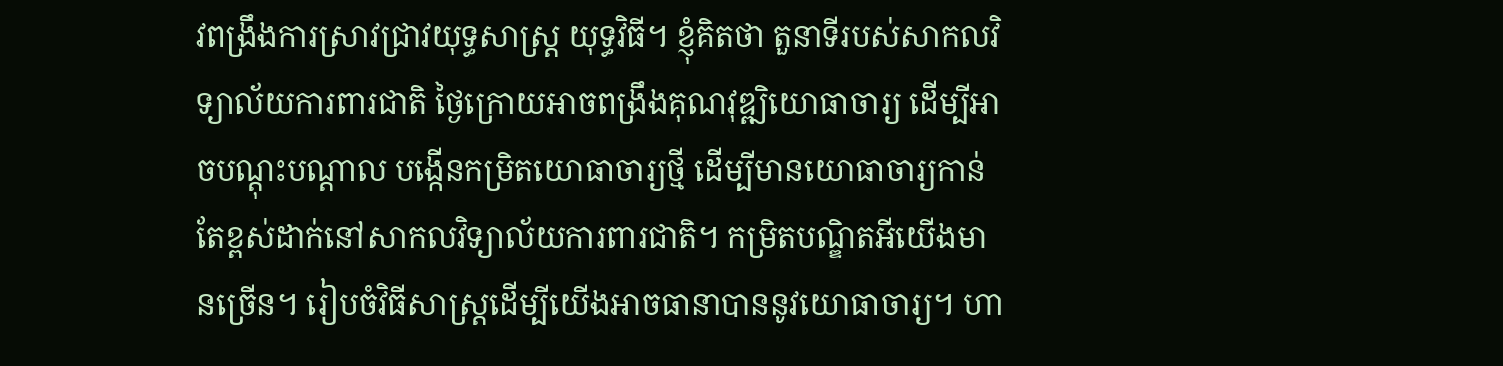វពង្រឹងការស្រាវជ្រាវយុទ្ធសាស្រ្ត យុទ្ធវិធី។ ខ្ញុំគិតថា តួនាទីរបស់សាកលវិទ្យាល័យការពារជាតិ ថ្ងៃក្រោយអាចពង្រឹងគុណវុឌ្ឍិយោធាចារ្យ ដើម្បីអាចបណ្ដុះបណ្ដាល បង្កើនកម្រិតយោធាចារ្យថ្មី ដើម្បីមានយោធាចារ្យកាន់តែខ្ពស់ដាក់នៅសាកលវិទ្យាល័យការពារជាតិ។ កម្រិតបណ្ឌិតអីយើងមានច្រើន។ រៀបចំវិធីសាស្រ្តដើម្បីយើងអាចធានាបាននូវយោធាចារ្យ។ ហា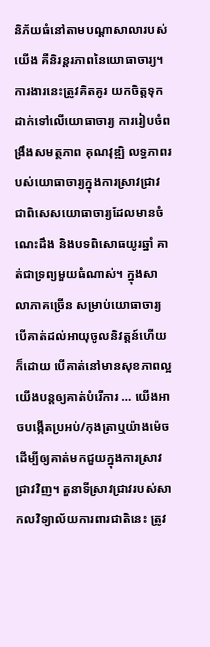និភ័យធំនៅតាមបណ្ដាសាលារបស់យើង គឺនិរន្តរភាពនៃយោធាចារ្យ។ ការងារនេះត្រូវគិតគូរ យកចិត្តទុកដាក់ទៅលើយោធាចារ្យ ការរៀបចំពង្រឹងសមត្ថភាព គុណវុឌ្ឍិ លទ្ធភាពរបស់យោធាចារ្យក្នុងការស្រាវជ្រាវ ជាពិសេសយោធាចារ្យដែលមានចំណេះដឹង និងបទពិសោធយូរឆ្នាំ គាត់ជាទ្រព្យមួយធំណាស់។ ក្នុងសាលាភាគច្រើន សម្រាប់យោធាចារ្យ បើគាត់ដល់អាយុចូលនិវត្តន៍ហើយក៏ដោយ បើគាត់នៅមានសុខភាពល្អ យើងបន្តឲ្យគាត់បំរើការ … យើងអាចបង្កើតប្រអប់/កុងត្រាឬយ៉ាងម៉េច ដើម្បីឲ្យគាត់មកជួយក្នុងការស្រាវជ្រាវវិញ។ តួនាទីស្រាវជ្រាវរបស់សាកលវិទ្យាល័យការពារជាតិនេះ ត្រូវ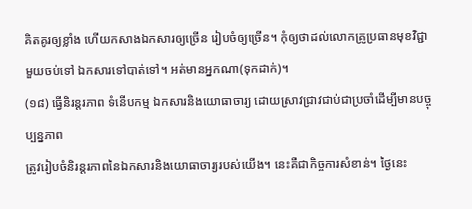គិតគូរឲ្យខ្លាំង ហើយកសាងឯកសារឲ្យច្រើន រៀបចំឲ្យច្រើន។ កុំឲ្យថាដល់លោកគ្រូប្រធានមុខវិជ្ជាមួយចប់ទៅ ឯកសារទៅបាត់ទៅ។ អត់មានអ្នកណា(ទុកដាក់)។
(១៨) ធ្វើនិរន្តរភាព ទំនើបកម្ម ឯកសារនិងយោធាចារ្យ ដោយស្រាវជ្រាវជាប់ជាប្រចាំដើម្បីមានបច្ចុប្បន្នភាព
ត្រូវរៀបចំនិរន្តរភាពនៃឯកសារនិងយោធាចារ្យរបស់យើង។ នេះគឺជាកិច្ចការសំខាន់។ ថ្ងៃនេះ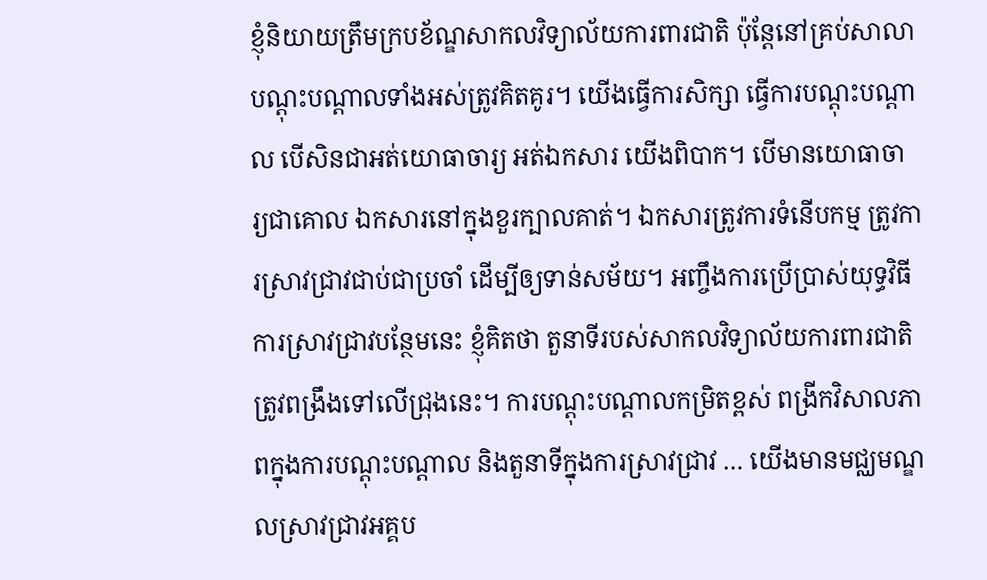ខ្ញុំនិយាយត្រឹមក្របខ័ណ្ឌសាកលវិទ្យាល័យការពារជាតិ ប៉ុន្តែនៅគ្រប់សាលាបណ្ដុះបណ្ដាលទាំងអស់ត្រូវគិតគូរ។ យើងធ្វើការសិក្សា ធ្វើការបណ្ដុះបណ្ដាល បើសិនជាអត់យោធាចារ្យ អត់ឯកសារ យើងពិបាក។ បើមានយោធាចារ្យជាគោល ឯកសារនៅក្នុងខួរក្បាលគាត់។ ឯកសារត្រូវការទំនើបកម្ម ត្រូវការស្រាវជ្រាវជាប់ជាប្រចាំ ដើម្បីឲ្យទាន់សម័យ។ អញ្ចឹងការប្រើប្រាស់យុទ្ធវិធី ការស្រាវជ្រាវបន្ថែមនេះ ខ្ញុំគិតថា តួនាទីរបស់សាកលវិទ្យាល័យការពារជាតិត្រូវពង្រឹងទៅលើជ្រុងនេះ។ ការបណ្ដុះបណ្ដាលកម្រិតខ្ពស់ ពង្រីកវិសាលភាពក្នុងការបណ្ដុះបណ្ដាល និងតួនាទីក្នុងការស្រាវជ្រាវ … យើងមានមជ្ឈមណ្ឌលស្រាវជ្រាវអគ្គប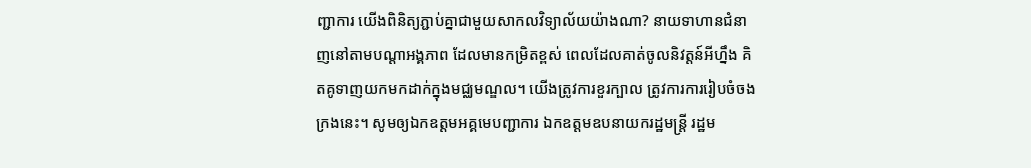ញ្ជាការ យើងពិនិត្យភ្ជាប់គ្នាជាមួយសាកលវិទ្យាល័យយ៉ាងណា? នាយទាហានជំនាញនៅតាមបណ្ដាអង្គភាព ដែលមានកម្រិតខ្ពស់ ពេលដែលគាត់ចូលនិវត្តន៍អីហ្នឹង គិតគូទាញយកមកដាក់ក្នុងមជ្ឈមណ្ឌល។ យើងត្រូវការខួរក្បាល ត្រូវការការរៀបចំចងក្រងនេះ។ សូមឲ្យឯកឧត្ដមអគ្គមេបញ្ជាការ ឯកឧត្ដមឧបនាយករដ្ឋមន្រ្តី រដ្ឋម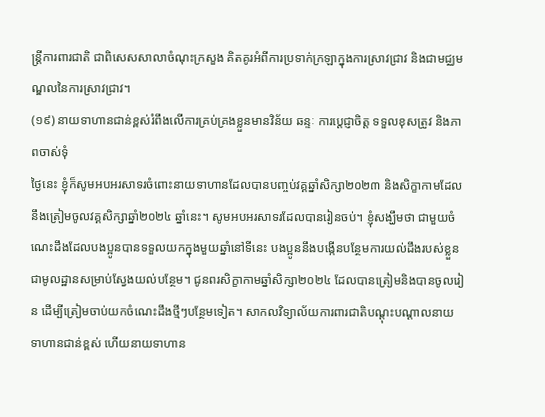ន្រ្តីការពារជាតិ ជាពិសេសសាលាចំណុះក្រសួង គិតគូរអំពីការប្រទាក់ក្រឡាក្នុងការស្រាវជ្រាវ និងជាមជ្ឈមណ្ឌលនៃការស្រាវជ្រាវ។
(១៩) នាយទាហានជាន់ខ្ពស់រំពឹងលើការគ្រប់គ្រងខ្លួនមានវិន័យ ឆន្ទៈ ការប្ដេជ្ញាចិត្ត ទទួលខុសត្រូវ និងភាពចាស់ទុំ
ថ្ងៃនេះ ខ្ញុំក៏សូមអបអរសាទរចំពោះនាយទាហានដែលបានបញ្ចប់វគ្គឆ្នាំសិក្សា២០២៣ និងសិក្ខាកាមដែលនឹងត្រៀមចូលវគ្គសិក្សាឆ្នាំ២០២៤ ឆ្នាំនេះ។ សូមអបអរសាទរដែលបានរៀនចប់។ ខ្ញុំសង្ឃឹមថា ជាមួយចំណេះដឹងដែលបងប្អូនបានទទួលយកក្នុងមួយឆ្នាំនៅទីនេះ បងប្អូននឹងបង្កើនបន្ថែមការយល់ដឹងរបស់ខ្លួនជាមូលដ្ឋានសម្រាប់ស្វែងយល់បន្ថែម។ ជូនពរសិក្ខាកាមឆ្នាំសិក្សា២០២៤ ដែលបានត្រៀមនិងបានចូលរៀន ដើម្បីត្រៀមចាប់យកចំណេះដឹងថ្មីៗបន្ថែមទៀត។ សាកលវិទ្យាល័យការពារជាតិបណ្ដុះបណ្ដាលនាយទាហានជាន់ខ្ពស់ ហើយនាយទាហាន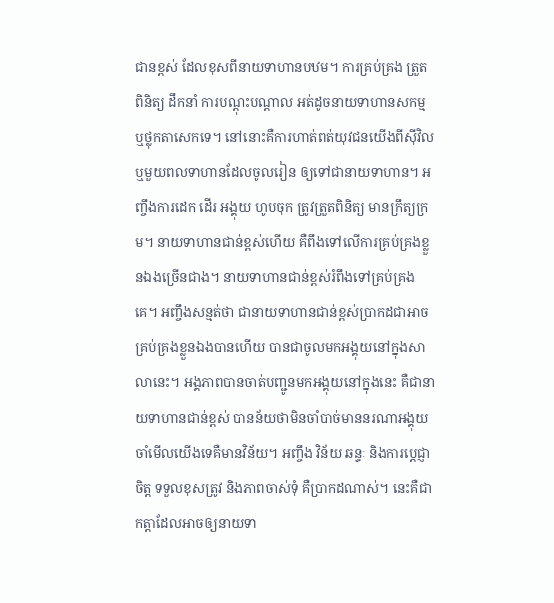ជានខ្ពស់ ដែលខុសពីនាយទាហានបឋម។ ការគ្រប់គ្រង ត្រួតពិនិត្យ ដឹកនាំ ការបណ្ដុះបណ្ដាល អត់ដូចនាយទាហានសកម្ម ឬថ្លុកតាសេកទេ។ នៅនោះគឺការហាត់ពត់យុវជនយើងពីស៊ីវិល ឬមួយពលទាហានដែលចូលរៀន ឲ្យទៅជានាយទាហាន។ អញ្ចឹងការដេក ដើរ អង្គុយ ហូបចុក ត្រូវត្រួតពិនិត្យ មានក្រឹត្យក្រម។ នាយទាហានជាន់ខ្ពស់ហើយ គឺពឹងទៅលើការគ្រប់គ្រងខ្លួនឯងច្រើនជាង។ នាយទាហានជាន់ខ្ពស់រំពឹងទៅគ្រប់គ្រងគេ។ អញ្ចឹងសន្មត់ថា ជានាយទាហានជាន់ខ្ពស់ប្រាកដជាអាចគ្រប់គ្រងខ្លួនឯងបានហើយ បានជាចូលមកអង្គុយនៅក្នុងសាលានេះ។ អង្គភាពបានចាត់បញ្ជូនមកអង្គុយនៅក្នុងនេះ គឺជានាយទាហានជាន់ខ្ពស់ បានន័យថាមិនចាំបាច់មាននរណាអង្គុយចាំមើលយើងទេគឺមានវិន័យ។ អញ្ចឹង វិន័យ ឆន្ទៈ និងការប្ដេជ្ញាចិត្ត ទទួលខុសត្រូវ និងភាពចាស់ទុំ គឺប្រាកដណាស់។ នេះគឺជាកត្ដាដែលអាចឲ្យនាយទា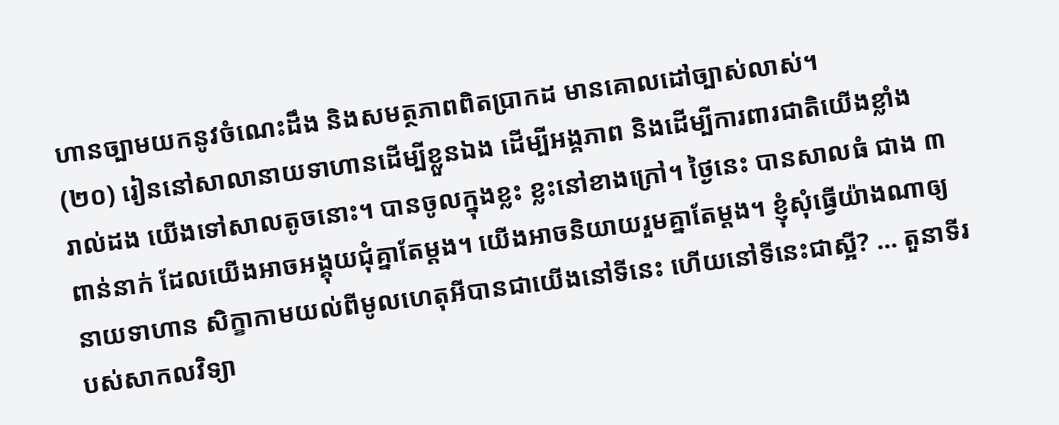ហានច្បាមយកនូវចំណេះដឹង និងសមត្ថភាពពិតប្រាកដ មានគោលដៅច្បាស់លាស់។
(២០) រៀននៅសាលានាយទាហានដើម្បីខ្លួនឯង ដើម្បីអង្គភាព និងដើម្បីការពារជាតិយើងខ្លាំង
រាល់ដង យើងទៅសាលតូចនោះ។ បានចូលក្នុងខ្លះ ខ្លះនៅខាងក្រៅ។ ថ្ងៃនេះ បានសាលធំ ជាង ៣ពាន់នាក់ ដែលយើងអាចអង្គុយជុំគ្នាតែម្ដង។ យើងអាចនិយាយរួមគ្នាតែម្ដង។ ខ្ញុំសុំធ្វើយ៉ាងណាឲ្យនាយទាហាន សិក្ខាកាមយល់ពីមូលហេតុអីបានជាយើងនៅទីនេះ ហើយនៅទីនេះជាស្អី? … តួនាទីរបស់សាកលវិទ្យា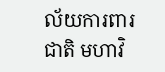ល័យការពារជាតិ មហាវិ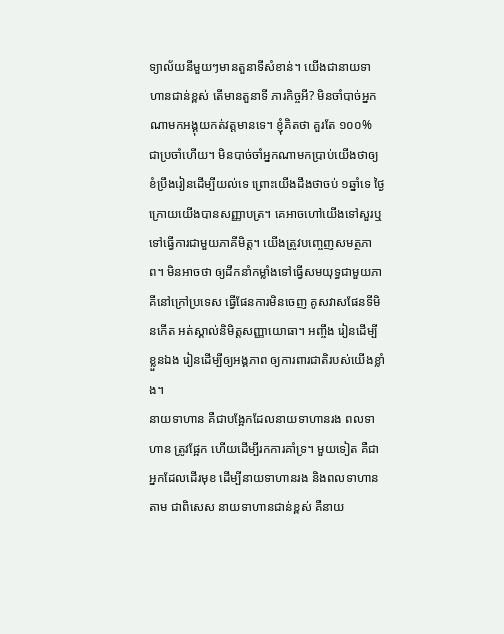ទ្យាល័យនីមួយៗមានតួនាទីសំខាន់។ យើងជានាយទាហានជាន់ខ្ពស់ តើមានតួនាទី ភារកិច្ចអី? មិនចាំបាច់អ្នកណាមកអង្គុយកត់វត្តមានទេ។ ខ្ញុំគិតថា គួរតែ ១០០% ជាប្រចាំហើយ។ មិនបាច់ចាំអ្នកណាមកប្រាប់យើងថាឲ្យខំប្រឹងរៀនដើម្បីយល់ទេ ព្រោះយើងដឹងថាចប់ ១ឆ្នាំទេ ថ្ងៃក្រោយយើងបានសញ្ញាបត្រ។ គេអាចហៅយើងទៅសួរឬទៅធ្វើការជាមួយភាគីមិត្ត។ យើងត្រូវបញ្ចេញសមត្ថភាព។ មិនអាចថា ឲ្យដឹកនាំកម្លាំងទៅធ្វើសមយុទ្ធជាមួយភាគីនៅក្រៅប្រទេស ធ្វើផែនការមិនចេញ គូសវាសផែនទីមិនកើត អត់ស្គាល់និមិត្តសញ្ញាយោធា។ អញ្ចឹង រៀនដើម្បីខ្លួនឯង រៀនដើម្បីឲ្យអង្គភាព ឲ្យការពារជាតិរបស់យើងខ្លាំង។
នាយទាហាន គឺជាបង្អែកដែលនាយទាហានរង ពលទាហាន ត្រូវផ្អែក ហើយដើម្បីរកការគាំទ្រ។ មួយទៀត គឺជាអ្នកដែលដើរមុខ ដើម្បីនាយទាហានរង និងពលទាហានតាម ជាពិសេស នាយទាហានជាន់ខ្ពស់ គឺនាយ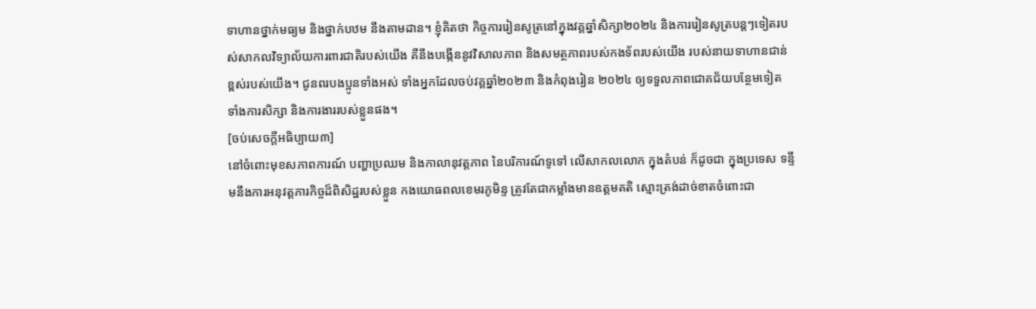ទាហានថ្នាក់មធ្យម និងថ្នាក់បឋម នឹងតាមដាន។ ខ្ញុំគិតថា កិច្ចការរៀនសូត្រនៅក្នុងវគ្គឆ្នាំសិក្សា២០២៤ និងការរៀនសូត្របន្តៗទៀតរបស់សាកលវិទ្យាល័យការពារជាតិរបស់យើង គឺនឹងបង្កើននូវវិសាលភាព និងសមត្ថភាពរបស់កងទ័ពរបស់យើង របស់នាយទាហានជាន់ខ្ពស់របស់យើង។ ជូនពរបងប្អូនទាំងអស់ ទាំងអ្នកដែលចប់វគ្គឆ្នាំ២០២៣ និងកំពុងរៀន ២០២៤ ឲ្យទទួលភាពជោគជ័យបន្ថែមទៀត ទាំងការសិក្សា និងការងាររបស់ខ្លួនផង។
[ចប់សេចក្ដីអធិប្បាយ៣]
នៅចំពោះមុខសភាពការណ៍ បញ្ហាប្រឈម និងកាលានុវត្តភាព នៃបរិការណ៍ទូទៅ លើសាកលលោក ក្នុងតំបន់ ក៏ដូចជា ក្នុងប្រទេស ទន្ទឹមនឹងការអនុវត្តភារកិច្ចដ៏ពិសិដ្ឋរបស់ខ្លួន កងយោធពលខេមរភូមិន្ទ ត្រូវតែជាកម្លាំងមានឧត្តមគតិ ស្មោះត្រង់ដាច់ខាតចំពោះជា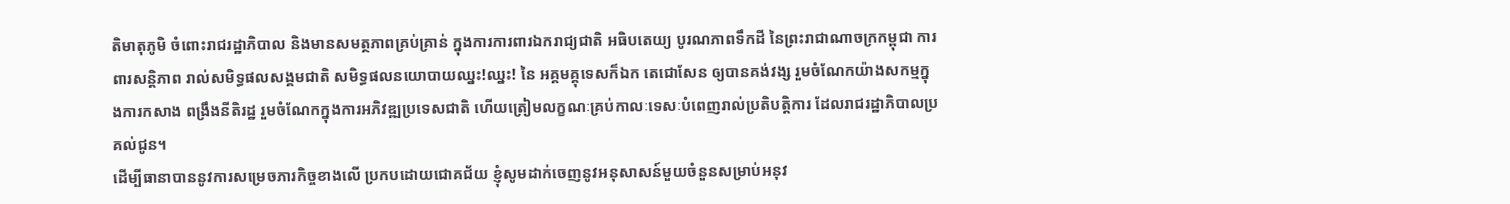តិមាតុភូមិ ចំពោះរាជរដ្ឋាភិបាល និងមានសមត្ថភាពគ្រប់គ្រាន់ ក្នុងការការពារឯករាជ្យជាតិ អធិបតេយ្យ បូរណភាពទឹកដី នៃព្រះរាជាណាចក្រកម្ពុជា ការពារសន្តិភាព រាល់សមិទ្ធផលសង្គមជាតិ សមិទ្ធផលនយោបាយឈ្នះ!ឈ្នះ! នៃ អគ្គមគ្គុទេសក៏ឯក តេជោសែន ឲ្យបានគង់វង្ស រួមចំណែកយ៉ាងសកម្មក្នុងការកសាង ពង្រឹងនីតិរដ្ឋ រួមចំណែកក្នុងការអភិវឌ្ឍប្រទេសជាតិ ហើយត្រៀមលក្ខណៈគ្រប់កាលៈទេសៈបំពេញរាល់ប្រតិបត្តិការ ដែលរាជរដ្ឋាភិបាលប្រគល់ជូន។
ដើម្បីធានាបាននូវការសម្រេចភារកិច្ចខាងលើ ប្រកបដោយជោគជ័យ ខ្ញុំសូមដាក់ចេញនូវអនុសាសន៍មួយចំនួនសម្រាប់អនុវ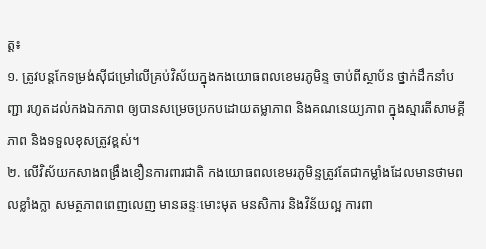ត្ត៖
១. ត្រូវបន្តកែទម្រង់ស៊ីជម្រៅលើគ្រប់វិស័យក្នុងកងយោធពលខេមរភូមិន្ទ ចាប់ពីស្ថាប័ន ថ្នាក់ដឹកនាំបញ្ជា រហូតដល់កងឯកភាព ឲ្យបានសម្រេចប្រកបដោយតម្លាភាព និងគណនេយ្យភាព ក្នុងស្មារតីសាមគ្គីភាព និងទទួលខុសត្រូវខ្ពស់។
២. លើវិស័យកសាងពង្រឹងខឿនការពារជាតិ កងយោធពលខេមរភូមិន្ទត្រូវតែជាកម្លាំងដែលមានថាមពលខ្លាំងក្លា សមត្ថភាពពេញលេញ មានឆន្ទៈមោះមុត មនសិការ និងវិន័យល្អ ការពា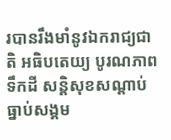របានរឹងមាំនូវឯករាជ្យជាតិ អធិបតេយ្យ បូរណភាពទឹកដី សន្តិសុខសណ្តាប់ធ្នាប់សង្គម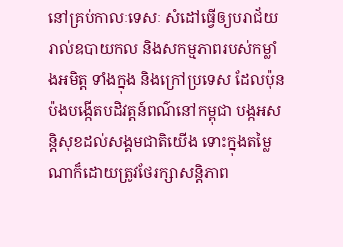នៅគ្រប់កាលៈទេសៈ សំដៅធ្វើឲ្យបរាជ័យរាល់ឧបាយកល និងសកម្មភាពរបស់កម្លាំងអមិត្ត ទាំងក្នុង និងក្រៅប្រទេស ដែលប៉ុនប៉ងបង្កើតបដិវត្តន៍ពណ៌នៅកម្ពុជា បង្កអសន្តិសុខដល់សង្គមជាតិយើង ទោះក្នុងតម្លៃណាក៏ដោយត្រូវថែរក្សាសន្តិភាព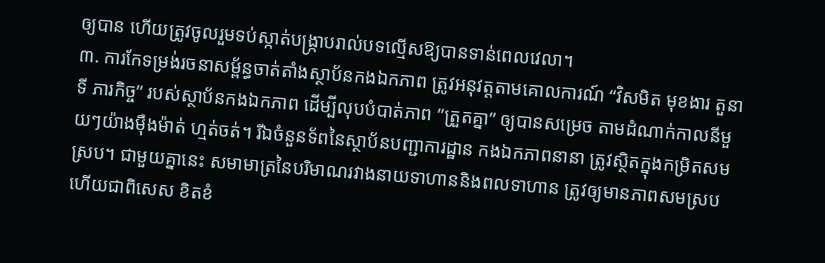ឲ្យបាន ហើយត្រូវចូលរួមទប់ស្កាត់បង្រ្កាបរាល់បទល្មើសឱ្យបានទាន់ពេលវេលា។
៣. ការកែទម្រង់រចនាសម្ព័ន្ធចាត់តាំងស្ថាប័នកងឯកភាព ត្រូវអនុវត្តតាមគោលការណ៍ “វិសមិត មុខងារ តួនាទី ភារកិច្ច” របស់ស្ថាប័នកងឯកភាព ដើម្បីលុបបំបាត់ភាព ”ត្រួតគ្នា” ឲ្យបានសម្រេច តាមដំណាក់កាលនីមួយៗយ៉ាងម៉ឺងម៉ាត់ ហ្មត់ចត់។ រីឯចំនួនទ័ពនៃស្ថាប័នបញ្ជាការដ្ឋាន កងឯកភាពនានា ត្រូវស្ថិតក្នុងកម្រិតសមស្រប។ ជាមួយគ្នានេះ សមាមាត្រនៃបរិមាណរវាងនាយទាហាននិងពលទាហាន ត្រូវឲ្យមានភាពសមស្រប ហើយជាពិសេស ខិតខំ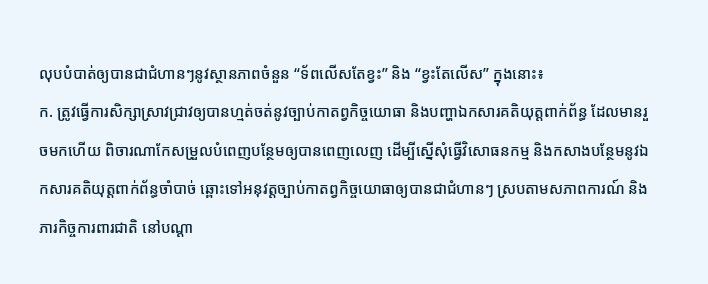លុបបំបាត់ឲ្យបានជាជំហានៗនូវស្ថានភាពចំនួន “ទ័ពលើសតែខ្វះ” និង “ខ្វះតែលើស” ក្នុងនោះ៖
ក. ត្រូវធ្វើការសិក្សាស្រាវជ្រាវឲ្យបានហ្មត់ចត់នូវច្បាប់កាតព្វកិច្ចយោធា និងបញ្ហាឯកសារគតិយុត្តពាក់ព័ន្ធ ដែលមានរួចមកហើយ ពិចារណាកែសម្រួលបំពេញបន្ថែមឲ្យបានពេញលេញ ដើម្បីស្នើសុំធ្វើវិសោធនកម្ម និងកសាងបន្ថែមនូវឯកសារគតិយុត្តពាក់ព័ន្ធចាំបាច់ ឆ្ពោះទៅអនុវត្តច្បាប់កាតព្វកិច្ចយោធាឲ្យបានជាជំហានៗ ស្របតាមសភាពការណ៍ និងភារកិច្ចការពារជាតិ នៅបណ្តា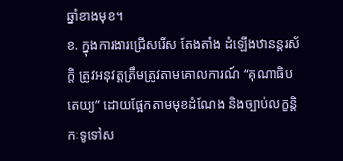ឆ្នាំខាងមុខ។
ខ. ក្នុងការងារជ្រើសរើស តែងតាំង ដំឡើងឋានន្តរស័ក្តិ ត្រូវអនុវត្តត្រឹមត្រូវតាមគោលការណ៍ “គុណាធិបតេយ្យ” ដោយផ្អែកតាមមុខដំណែង និងច្បាប់លក្ខន្តិកៈទូទៅស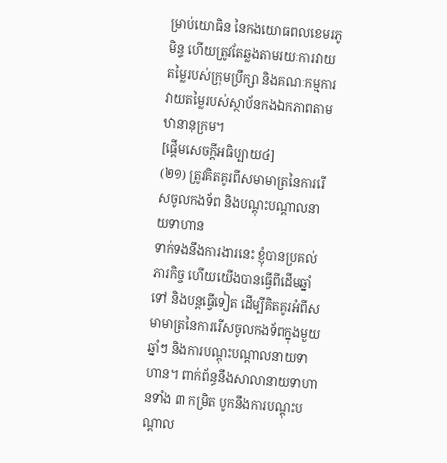ម្រាប់យោធិន នៃកងយោធពលខេមរភូមិន្ទ ហើយត្រូវតែឆ្លងតាមរយៈការវាយតម្លៃរបស់ក្រុមប្រឹក្សា និងគណៈកម្មការវាយតម្លៃរបស់ស្ថាប័នកងឯកភាពតាមឋានានុក្រម។
[ផ្ដើមសេចក្ដីអធិប្បាយ៤]
(២១) ត្រូវគិតគូរពីសមាមាត្រនៃការរើសចូលកងទ័ព និងបណ្ដុះបណ្ដាលនាយទាហាន
ទាក់ទងនឹងការងារនេះ ខ្ញុំបានប្រគល់ភារកិច្ច ហើយយើងបានធ្វើពីដើមឆ្នាំទៅ និងបន្តធ្វើទៀត ដើម្បីគិតគូរអំពីសមាមាត្រនៃការរើសចូលកងទ័ពក្នុងមួយឆ្នាំៗ និងការបណ្ដុះបណ្ដាលនាយទាហាន។ ពាក់ព័ន្ធនឹងសាលានាយទាហានទាំង ៣ កម្រិត បូកនឹងការបណ្ដុះបណ្ដាល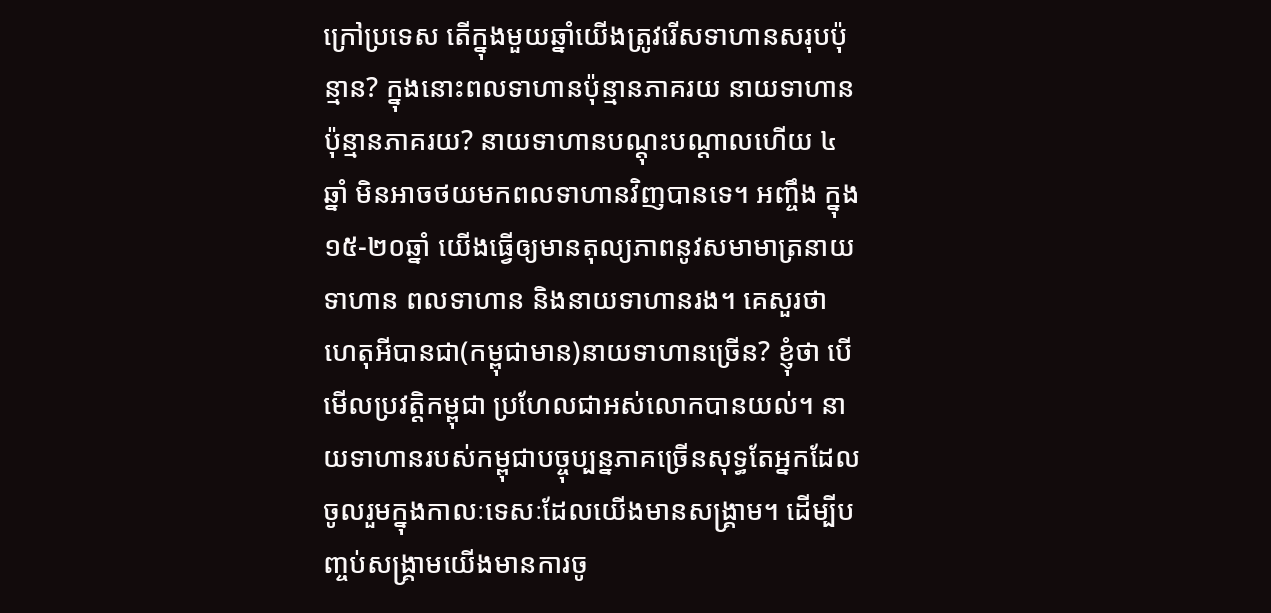ក្រៅប្រទេស តើក្នុងមួយឆ្នាំយើងត្រូវរើសទាហានសរុបប៉ុន្មាន? ក្នុងនោះពលទាហានប៉ុន្មានភាគរយ នាយទាហានប៉ុន្មានភាគរយ? នាយទាហានបណ្ដុះបណ្ដាលហើយ ៤ឆ្នាំ មិនអាចថយមកពលទាហានវិញបានទេ។ អញ្ចឹង ក្នុង ១៥-២០ឆ្នាំ យើងធ្វើឲ្យមានតុល្យភាពនូវសមាមាត្រនាយទាហាន ពលទាហាន និងនាយទាហានរង។ គេសួរថា ហេតុអីបានជា(កម្ពុជាមាន)នាយទាហានច្រើន? ខ្ញុំថា បើមើលប្រវត្តិកម្ពុជា ប្រហែលជាអស់លោកបានយល់។ នាយទាហានរបស់កម្ពុជាបច្ចុប្បន្នភាគច្រើនសុទ្ធតែអ្នកដែលចូលរួមក្នុងកាលៈទេសៈដែលយើងមានសង្រ្គាម។ ដើម្បីបញ្ចប់សង្រ្គាមយើងមានការចូ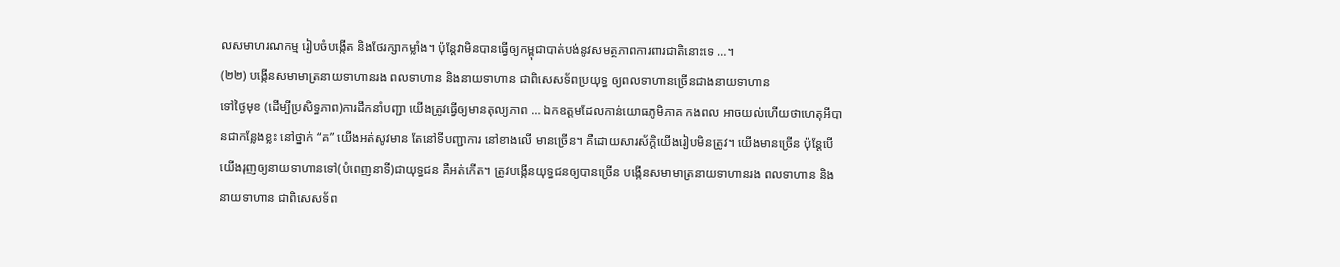លសមាហរណកម្ម រៀបចំបង្កើត និងថែរក្សាកម្លាំង។ ប៉ុន្តែវាមិនបានធ្វើឲ្យកម្ពុជាបាត់បង់នូវសមត្ថភាពការពារជាតិនោះទេ …។
(២២) បង្កើនសមាមាត្រនាយទាហានរង ពលទាហាន និងនាយទាហាន ជាពិសេសទ័ពប្រយុទ្ធ ឲ្យពលទាហានច្រើនជាងនាយទាហាន
ទៅថ្ងៃមុខ (ដើម្បីប្រសិទ្ធភាព)ការដឹកនាំបញ្ជា យើងត្រូវធ្វើឲ្យមានតុល្យភាព … ឯកឧត្ដមដែលកាន់យោធភូមិភាគ កងពល អាចយល់ហើយថាហេតុអីបានជាកន្លែងខ្លះ នៅថ្នាក់ “គ” យើងអត់សូវមាន តែនៅទីបញ្ជាការ នៅខាងលើ មានច្រើន។ គឺដោយសារស័ក្ដិយើងរៀបមិនត្រូវ។ យើងមានច្រើន ប៉ុន្តែបើយើងរុញឲ្យនាយទាហានទៅ(បំពេញនាទី)ជាយុទ្ធជន គឺអត់កើត។ ត្រូវបង្កើនយុទ្ធជនឲ្យបានច្រើន បង្កើនសមាមាត្រនាយទាហានរង ពលទាហាន និងនាយទាហាន ជាពិសេសទ័ព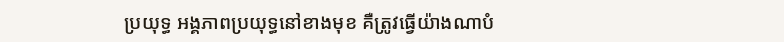ប្រយុទ្ធ អង្គភាពប្រយុទ្ធនៅខាងមុខ គឺត្រូវធ្វើយ៉ាងណាបំ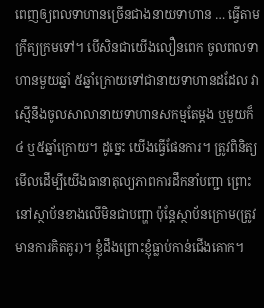ពេញឲ្យពលទាហានច្រើនជាងនាយទាហាន … ធ្វើតាមក្រឹត្យក្រមទៅ។ បើសិនជាយើងលឿនពេក ចូលពលទាហានមួយឆ្នាំ ៥ឆ្នាំក្រោយទៅជានាយទាហានដដែល វាស្មើនឹងចូលសាលានាយទាហានសកម្មតែម្តង ឬមួយក៏ ៤ ឬ៥ឆ្នាំក្រោយ។ ដូច្នេះ យើងធ្វើផែនការ។ ត្រូវពិនិត្យមើលដើម្បីយើងធានាតុល្យភាពការដឹកនាំបញ្ជា ព្រោះនៅស្ថាប័នខាងលើមិនជាបញ្ហា ប៉ុន្តែស្ថាប័នក្រោម(ត្រូវមានការគិតគូរ)។ ខ្ញុំដឹងព្រោះខ្ញុំធ្លាប់កាន់ជើងគោក។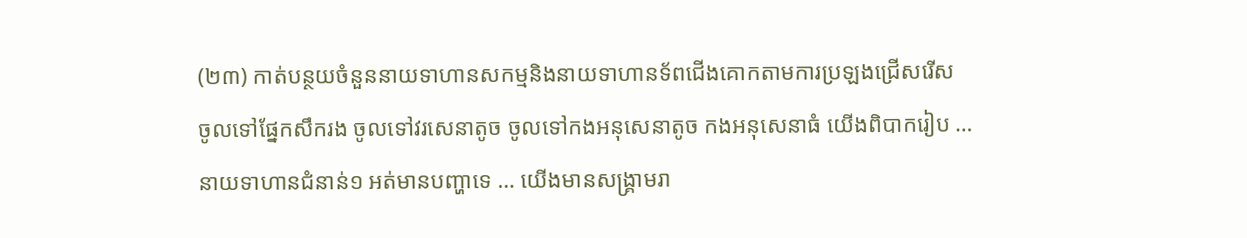(២៣) កាត់បន្ថយចំនួននាយទាហានសកម្មនិងនាយទាហានទ័ពជើងគោកតាមការប្រឡងជ្រើសរើស
ចូលទៅផ្នែកសឹករង ចូលទៅវរសេនាតូច ចូលទៅកងអនុសេនាតូច កងអនុសេនាធំ យើងពិបាករៀប … នាយទាហានជំនាន់១ អត់មានបញ្ហាទេ … យើងមានសង្គ្រាមរា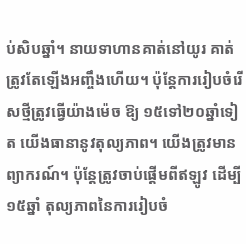ប់សិបឆ្នាំ។ នាយទាហានគាត់នៅយូរ គាត់ត្រូវតែឡើងអញ្ចឹងហើយ។ ប៉ុន្តែការរៀបចំរើសថ្មីត្រូវធ្វើយ៉ាងម៉េច ឱ្យ ១៥ទៅ២០ឆ្នាំទៀត យើងធានានូវតុល្យភាព។ យើងត្រូវមានព្យាករណ៍។ ប៉ុន្តែត្រូវចាប់ផ្តើមពីឥឡូវ ដើម្បី ១៥ឆ្នាំ តុល្យភាពនៃការរៀបចំ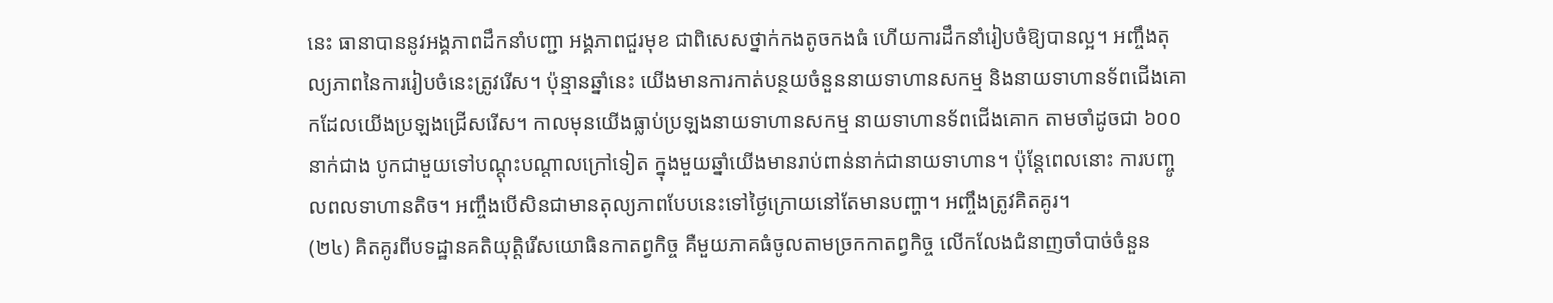នេះ ធានាបាននូវអង្គភាពដឹកនាំបញ្ជា អង្គភាពជួរមុខ ជាពិសេសថ្នាក់កងតូចកងធំ ហើយការដឹកនាំរៀបចំឱ្យបានល្អ។ អញ្ចឹងតុល្យភាពនៃការរៀបចំនេះត្រូវរើស។ ប៉ុន្មានឆ្នាំនេះ យើងមានការកាត់បន្ថយចំនួននាយទាហានសកម្ម និងនាយទាហានទ័ពជើងគោកដែលយើងប្រឡងជ្រើសរើស។ កាលមុនយើងធ្លាប់ប្រឡងនាយទាហានសកម្ម នាយទាហានទ័ពជើងគោក តាមចាំដូចជា ៦០០នាក់ជាង បូកជាមួយទៅបណ្តុះបណ្តាលក្រៅទៀត ក្នុងមួយឆ្នាំយើងមានរាប់ពាន់នាក់ជានាយទាហាន។ ប៉ុន្តែពេលនោះ ការបញ្ចូលពលទាហានតិច។ អញ្ចឹងបើសិនជាមានតុល្យភាពបែបនេះទៅថ្ងៃក្រោយនៅតែមានបញ្ហា។ អញ្ចឹងត្រូវគិតគូរ។
(២៤) គិតគូរពីបទដ្ឋានគតិយុត្តិរើសយោធិនកាតព្វកិច្ច គឺមួយភាគធំចូលតាមច្រកកាតព្វកិច្ច លើកលែងជំនាញចាំបាច់ចំនួន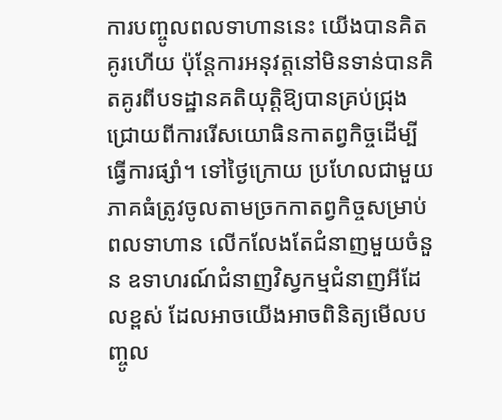ការបញ្ចូលពលទាហាននេះ យើងបានគិតគូរហើយ ប៉ុន្តែការអនុវត្តនៅមិនទាន់បានគិតគូរពីបទដ្ឋានគតិយុត្តិឱ្យបានគ្រប់ជ្រុងជ្រោយពីការរើសយោធិនកាតព្វកិច្ចដើម្បីធ្វើការផ្សាំ។ ទៅថ្ងៃក្រោយ ប្រហែលជាមួយភាគធំត្រូវចូលតាមច្រកកាតព្វកិច្ចសម្រាប់ពលទាហាន លើកលែងតែជំនាញមួយចំនួន ឧទាហរណ៍ជំនាញវិស្វកម្មជំនាញអីដែលខ្ពស់ ដែលអាចយើងអាចពិនិត្យមើលបញ្ចូល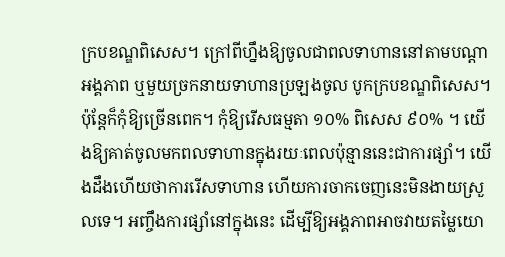ក្របខណ្ឌពិសេស។ ក្រៅពីហ្នឹងឱ្យចូលជាពលទាហាននៅតាមបណ្តាអង្គភាព ឬមួយច្រកនាយទាហានប្រឡងចូល បូកក្របខណ្ឌពិសេស។ ប៉ុន្តែក៏កុំឱ្យច្រើនពេក។ កុំឱ្យរើសធម្មតា ១០% ពិសេស ៩០% ។ យើងឱ្យគាត់ចូលមកពលទាហានក្នុងរយៈពេលប៉ុន្មាននេះជាការផ្សាំ។ យើងដឹងហើយថាការរើសទាហាន ហើយការចាកចេញនេះមិនងាយស្រួលទេ។ អញ្ចឹងការផ្សាំនៅក្នុងនេះ ដើម្បីឱ្យអង្គភាពអាចវាយតម្លៃយោ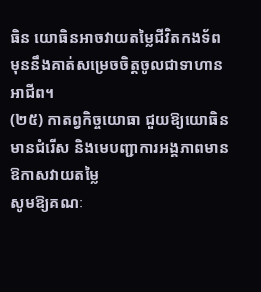ធិន យោធិនអាចវាយតម្លៃជីវិតកងទ័ព មុននឹងគាត់សម្រេចចិត្តចូលជាទាហានអាជីព។
(២៥) កាតព្វកិច្ចយោធា ជួយឱ្យយោធិនមានជំរើស និងមេបញ្ជាការអង្គភាពមានឱកាសវាយតម្លៃ
សូមឱ្យគណៈ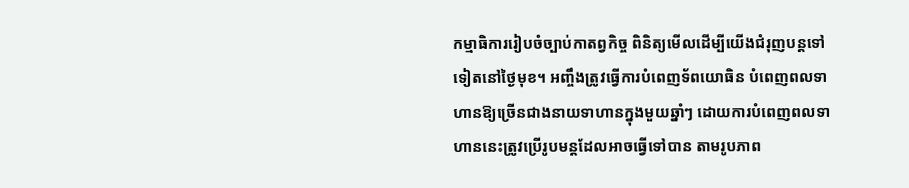កម្មាធិការរៀបចំច្បាប់កាតព្វកិច្ច ពិនិត្យមើលដើម្បីយើងជំរុញបន្តទៅទៀតនៅថ្ងៃមុខ។ អញ្ចឹងត្រូវធ្វើការបំពេញទ័ពយោធិន បំពេញពលទាហានឱ្យច្រើនជាងនាយទាហានក្នុងមួយឆ្នាំៗ ដោយការបំពេញពលទាហាននេះត្រូវប្រើរូបមន្តដែលអាចធ្វើទៅបាន តាមរូបភាព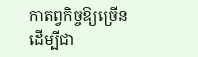កាតព្វកិច្ចឱ្យច្រើនដើម្បីជា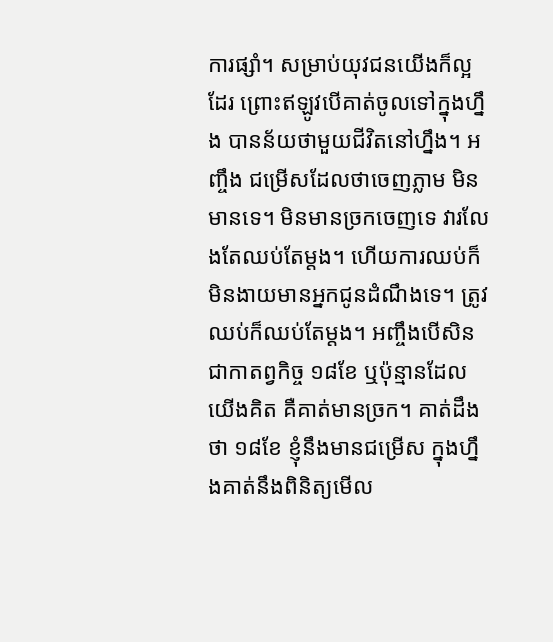ការផ្សាំ។ សម្រាប់យុវជនយើងក៏ល្អដែរ ព្រោះឥឡូវបើគាត់ចូលទៅក្នុងហ្នឹង បានន័យថាមួយជីវិតនៅហ្នឹង។ អញ្ចឹង ជម្រើសដែលថាចេញភ្លាម មិនមានទេ។ មិនមានច្រកចេញទេ វារលែងតែឈប់តែម្តង។ ហើយការឈប់ក៏មិនងាយមានអ្នកជូនដំណឹងទេ។ ត្រូវឈប់ក៏ឈប់តែម្តង។ អញ្ចឹងបើសិនជាកាតព្វកិច្ច ១៨ខែ ឬប៉ុន្មានដែលយើងគិត គឺគាត់មានច្រក។ គាត់ដឹងថា ១៨ខែ ខ្ញុំនឹងមានជម្រើស ក្នុងហ្នឹងគាត់នឹងពិនិត្យមើល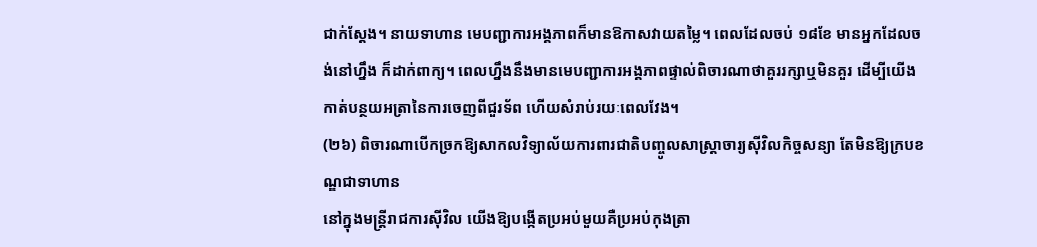ជាក់ស្តែង។ នាយទាហាន មេបញ្ជាការអង្គភាពក៏មានឱកាសវាយតម្លៃ។ ពេលដែលចប់ ១៨ខែ មានអ្នកដែលចង់នៅហ្នឹង ក៏ដាក់ពាក្យ។ ពេលហ្នឹងនឹងមានមេបញ្ជាការអង្គភាពផ្ទាល់ពិចារណាថាគួររក្សាឬមិនគួរ ដើម្បីយើងកាត់បន្ថយអត្រានៃការចេញពីជួរទ័ព ហើយសំរាប់រយៈពេលវែង។
(២៦) ពិចារណាបើកច្រកឱ្យសាកលវិទ្យាល័យការពារជាតិបញ្ចូលសាស្ត្រាចារ្យស៊ីវិលកិច្ចសន្យា តែមិនឱ្យក្របខណ្ឌជាទាហាន
នៅក្នុងមន្ត្រីរាជការស៊ីវិល យើងឱ្យបង្កើតប្រអប់មួយគឺប្រអប់កុងត្រា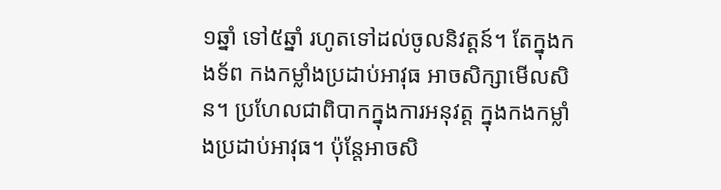១ឆ្នាំ ទៅ៥ឆ្នាំ រហូតទៅដល់ចូលនិវត្តន៍។ តែក្នុងកងទ័ព កងកម្លាំងប្រដាប់អាវុធ អាចសិក្សាមើលសិន។ ប្រហែលជាពិបាកក្នុងការអនុវត្ត ក្នុងកងកម្លាំងប្រដាប់អាវុធ។ ប៉ុន្តែអាចសិ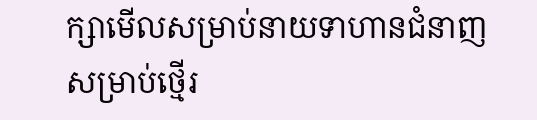ក្សាមើលសម្រាប់នាយទាហានជំនាញ សម្រាប់ថ្មើរ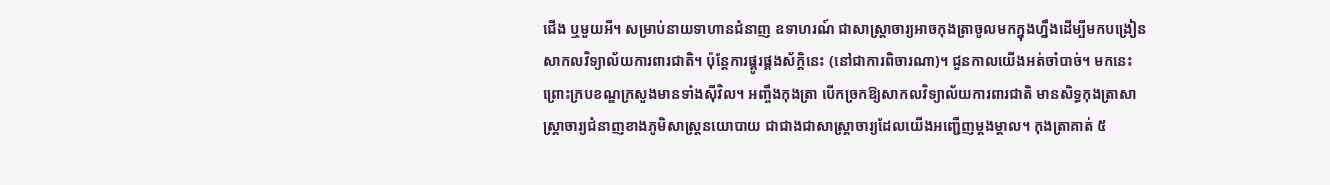ជើង ឬមួយអី។ សម្រាប់នាយទាហានជំនាញ ឧទាហរណ៍ ជាសាស្រ្តាចារ្យអាចកុងត្រាចូលមកក្នុងហ្នឹងដើម្បីមកបង្រៀនសាកលវិទ្យាល័យការពារជាតិ។ ប៉ុន្តែការផ្គូរផ្គងស័ក្តិនេះ (នៅជាការពិចារណា)។ ជួនកាលយើងអត់ចាំបាច់។ មកនេះព្រោះក្របខណ្ឌក្រសួងមានទាំងស៊ីវិល។ អញ្ចឹងកុងត្រា បើកច្រកឱ្យសាកលវិទ្យាល័យការពារជាតិ មានសិទ្ធកុងត្រាសាស្ត្រាចារ្យជំនាញខាងភូមិសាស្ត្រនយោបាយ ជាជាងជាសាស្ត្រាចារ្យដែលយើងអញ្ជើញម្តងម្តាល។ កុងត្រាគាត់ ៥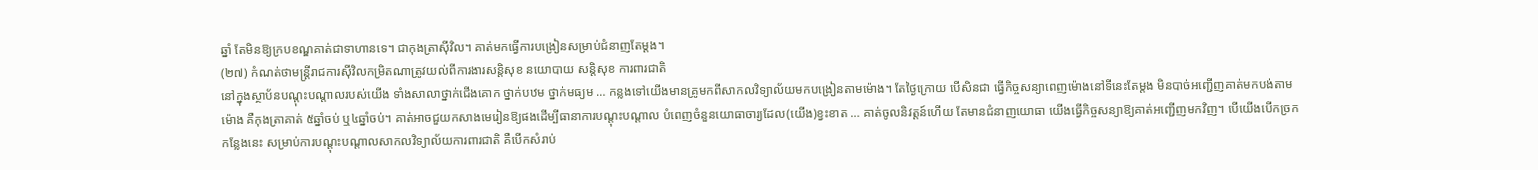ឆ្នាំ តែមិនឱ្យក្របខណ្ឌគាត់ជាទាហានទេ។ ជាកុងត្រាស៊ីវិល។ គាត់មកធ្វើការបង្រៀនសម្រាប់ជំនាញតែម្តង។
(២៧) កំណត់ថាមន្ត្រីរាជការស៊ីវិលកម្រិតណាត្រូវយល់ពីការងារសន្តិសុខ នយោបាយ សន្តិសុខ ការពារជាតិ
នៅក្នុងស្ថាប័នបណ្តុះបណ្តាលរបស់យើង ទាំងសាលាថ្នាក់ជើងគោក ថ្នាក់បឋម ថ្នាក់មធ្យម … កន្លងទៅយើងមានគ្រូមកពីសាកលវិទ្យាល័យមកបង្រៀនតាមម៉ោង។ តែថ្ងៃក្រោយ បើសិនជា ធ្វើកិច្ចសន្យាពេញម៉ោងនៅទីនេះតែម្តង មិនបាច់អញ្ជើញគាត់មកបង់តាមម៉ោង គឺកុងត្រាគាត់ ៥ឆ្នាំចប់ ឬ៤ឆ្នាំចប់។ គាត់អាចជួយកសាងមេរៀនឱ្យផងដើម្បីធានាការបណ្តុះបណ្តាល បំពេញចំនួនយោធាចារ្យដែល(យើង)ខ្វះខាត … គាត់ចូលនិវត្តន៍ហើយ តែមានជំនាញយោធា យើងធ្វើកិច្ចសន្យាឱ្យគាត់អញ្ជើញមកវិញ។ បើយើងបើកច្រកកន្លែងនេះ សម្រាប់ការបណ្តុះបណ្តាលសាកលវិទ្យាល័យការពារជាតិ គឺបើកសំរាប់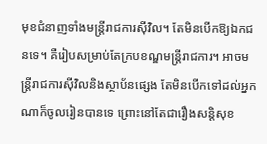មុខជំនាញទាំងមន្ត្រីរាជការស៊ីវិល។ តែមិនបើកឱ្យឯកជនទេ។ គឺរៀបសម្រាប់តែក្របខណ្ឌមន្ត្រីរាជការ។ អាចមន្ត្រីរាជការស៊ីវិលនិងស្ថាប័នផ្សេង តែមិនបើកទៅដល់អ្នកណាក៏ចូលរៀនបានទេ ព្រោះនៅតែជារឿងសន្តិសុខ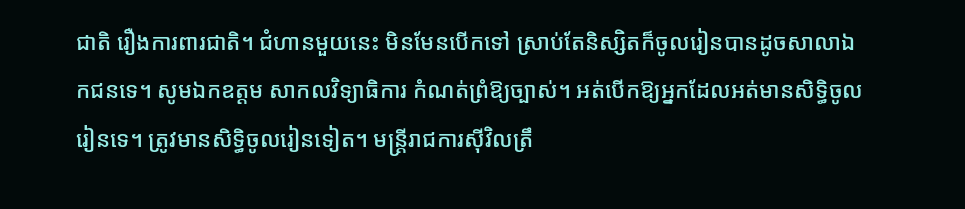ជាតិ រឿងការពារជាតិ។ ជំហានមួយនេះ មិនមែនបើកទៅ ស្រាប់តែនិស្សិតក៏ចូលរៀនបានដូចសាលាឯកជនទេ។ សូមឯកឧត្តម សាកលវិទ្យាធិការ កំណត់ព្រំឱ្យច្បាស់។ អត់បើកឱ្យអ្នកដែលអត់មានសិទ្ធិចូលរៀនទេ។ ត្រូវមានសិទ្ធិចូលរៀនទៀត។ មន្ត្រីរាជការស៊ីវិលត្រឹ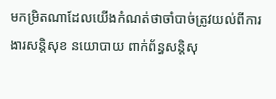មកម្រិតណាដែលយើងកំណត់ថាចាំបាច់ត្រូវយល់ពីការងារសន្តិសុខ នយោបាយ ពាក់ព័ន្ធសន្តិសុ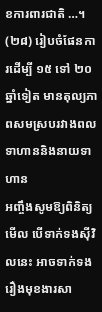ខការពារជាតិ …។
(២៨) រៀបចំផែនការដើម្បី ១៥ ទៅ ២០ឆ្នាំទៀត មានតុល្យភាពសមស្របរវាងពលទាហាននិងនាយទាហាន
អញ្ចឹងសូមឱ្យពិនិត្យមើល បើទាក់ទងស៊ីវិលនេះ អាចទាក់ទងរឿងមុខងារសា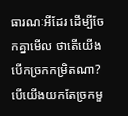ធារណៈអីដែរ ដើម្បីចែកគ្នាមើល ថាតើយើងបើកច្រកកម្រិតណា? បើយើងយកតែច្រកមួ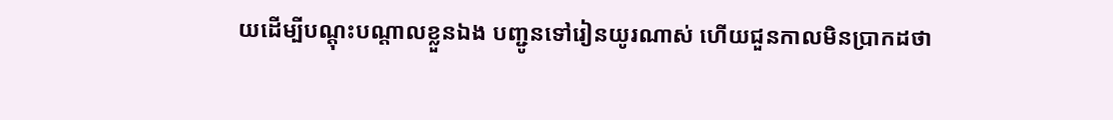យដើម្បីបណ្តុះបណ្តាលខ្លួនឯង បញ្ជូនទៅរៀនយូរណាស់ ហើយជួនកាលមិនប្រាកដថា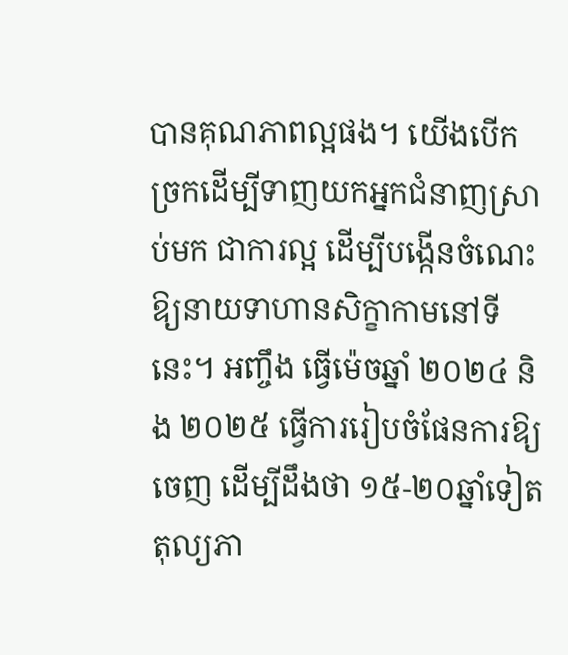បានគុណភាពល្អផង។ យើងបើកច្រកដើម្បីទាញយកអ្នកជំនាញស្រាប់មក ជាការល្អ ដើម្បីបង្កើនចំណេះឱ្យនាយទាហានសិក្ខាកាមនៅទីនេះ។ អញ្ចឹង ធ្វើម៉េចឆ្នាំ ២០២៤ និង ២០២៥ ធ្វើការរៀបចំផែនការឱ្យចេញ ដើម្បីដឹងថា ១៥-២០ឆ្នាំទៀត តុល្យភា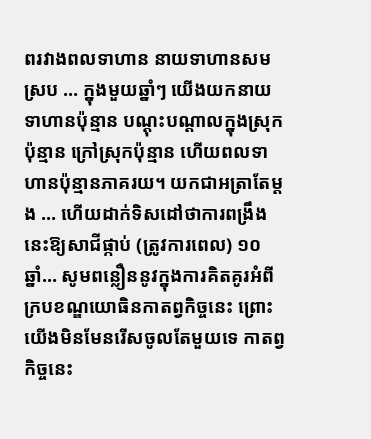ពរវាងពលទាហាន នាយទាហានសមស្រប … ក្នុងមួយឆ្នាំៗ យើងយកនាយទាហានប៉ុន្មាន បណ្តុះបណ្តាលក្នុងស្រុកប៉ុន្មាន ក្រៅស្រុកប៉ុន្មាន ហើយពលទាហានប៉ុន្មានភាគរយ។ យកជាអត្រាតែម្តង … ហើយដាក់ទិសដៅថាការពង្រឹងនេះឱ្យសាជីផ្កាប់ (ត្រូវការពេល) ១០ឆ្នាំ… សូមពន្លឿននូវក្នុងការគិតគូរអំពីក្របខណ្ឌយោធិនកាតព្វកិច្ចនេះ ព្រោះយើងមិនមែនរើសចូលតែមួយទេ កាតព្វកិច្ចនេះ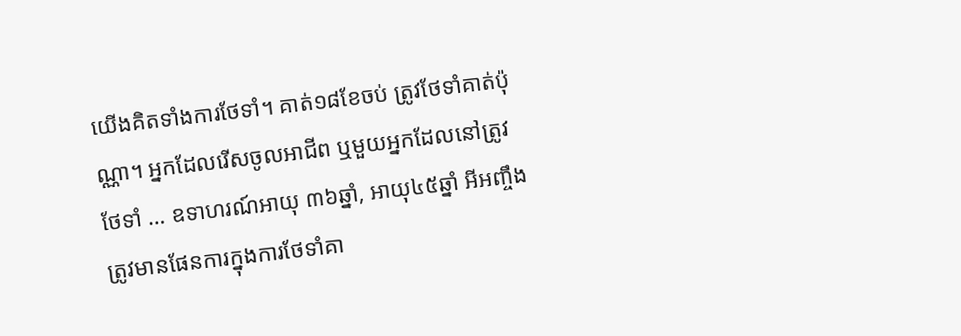យើងគិតទាំងការថែទាំ។ គាត់១៨ខែចប់ ត្រូវថែទាំគាត់ប៉ុណ្ណា។ អ្នកដែលរើសចូលអាជីព ឬមួយអ្នកដែលនៅត្រូវថែទាំ … ឧទាហរណ៍អាយុ ៣៦ឆ្នាំ, អាយុ៤៥ឆ្នាំ អីអញ្ចឹង ត្រូវមានផែនការក្នុងការថែទាំគា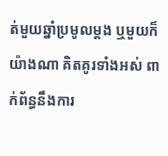ត់មួយឆ្នាំប្រមូលម្ដង ឬមួយក៏យ៉ាងណា គិតគូរទាំងអស់ ពាក់ព័ន្ធនឹងការ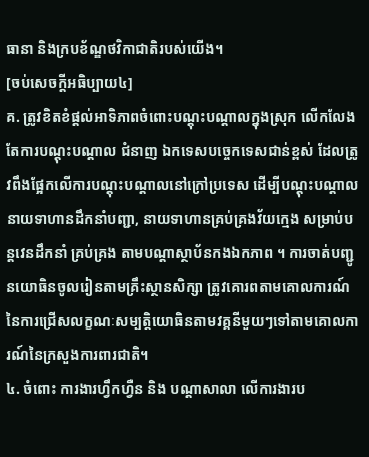ធានា និងក្របខ័ណ្ឌថវិកាជាតិរបស់យើង។
[ចប់សេចក្ដីអធិប្បាយ៤]
គ. ត្រូវខិតខំផ្ដល់អាទិភាពចំពោះបណ្តុះបណ្តាលក្នុងស្រុក លើកលែងតែការបណ្តុះបណ្តាល ជំនាញ ឯកទេសបច្ចេកទេសជាន់ខ្ពស់ ដែលត្រូវពឹងផ្អែកលើការបណ្តុះបណ្តាលនៅក្រៅប្រទេស ដើម្បីបណ្តុះបណ្តាល នាយទាហានដឹកនាំបញ្ជា, នាយទាហានគ្រប់គ្រងវ័យក្មេង សម្រាប់បន្តវេនដឹកនាំ គ្រប់គ្រង តាមបណ្តាស្ថាប័នកងឯកភាព ។ ការចាត់បញ្ជូនយោធិនចូលរៀនតាមគ្រឹះស្ថានសិក្សា ត្រូវគោរពតាមគោលការណ៍នៃការជ្រើសលក្ខណៈសម្បត្តិយោធិនតាមវគ្គនីមួយៗទៅតាមគោលការណ៍នៃក្រសួងការពារជាតិ។
៤. ចំពោះ ការងារហ្វឹកហ្វឺន និង បណ្តាសាលា លើការងារប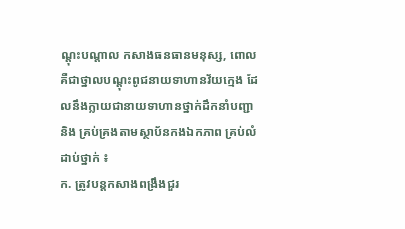ណ្តុះបណ្តាល កសាងធនធានមនុស្ស, ពោល គឺជាថ្នាលបណ្តុះពូជនាយទាហានវ័យក្មេង ដែលនឹងក្លាយជានាយទាហានថ្នាក់ដឹកនាំបញ្ជា និង គ្រប់គ្រងតាមស្ថាប័នកងឯកភាព គ្រប់លំដាប់ថ្នាក់ ៖
ក. ត្រូវបន្តកសាងពង្រឹងជួរ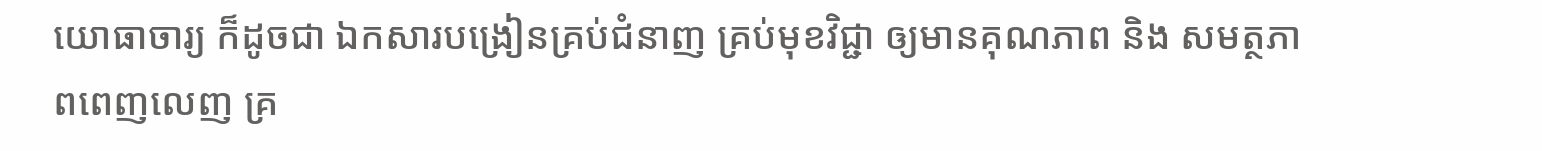យោធាចារ្យ ក៏ដូចជា ឯកសារបង្រៀនគ្រប់ជំនាញ គ្រប់មុខវិជ្ជា ឲ្យមានគុណភាព និង សមត្ថភាពពេញលេញ គ្រ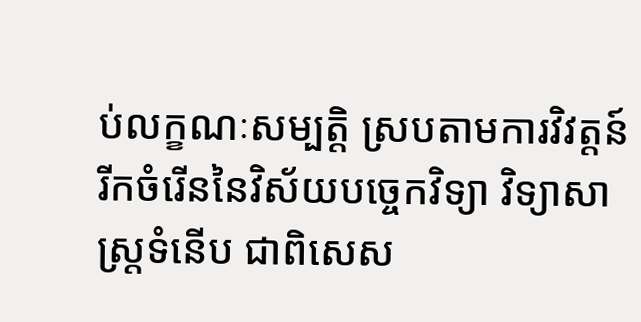ប់លក្ខណៈសម្បត្តិ ស្របតាមការវិវត្តន៍រីកចំរើននៃវិស័យបច្ចេកវិទ្យា វិទ្យាសាស្ត្រទំនើប ជាពិសេស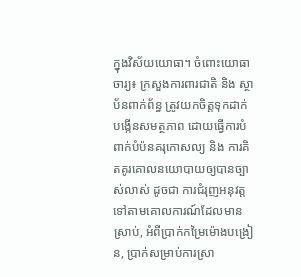ក្នុងវិស័យយោធា។ ចំពោះយោធាចារ្យ៖ ក្រសួងការពារជាតិ និង ស្ថាប័នពាក់ព័ន្ធ ត្រូវយកចិត្តទុកដាក់បង្កើនសមត្ថភាព ដោយធ្វើការបំពាក់បំប៉នគរុកោសល្យ និង ការគិតគូរគោលនយោបាយឲ្យបានច្បាស់លាស់ ដូចជា ការជំរុញអនុវត្តទៅតាមគោលការណ៍ដែលមានស្រាប់, អំពីប្រាក់កម្រៃម៉ោងបង្រៀន, ប្រាក់សម្រាប់ការស្រា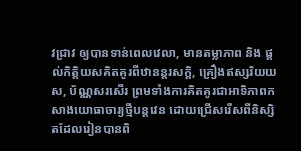វជ្រាវ ឲ្យបានទាន់ពេលវេលា, មានតម្លាភាព និង ផ្តល់កិត្តិយសគិតគូរពីឋានន្តរសក្តិ, គ្រឿងឥស្សរិយយស, ប័ណ្ណសរសើរ ព្រមទាំងការគិតគូរជាអាទិភាពកសាងយោធាចារ្យថ្មីបន្តវេន ដោយជ្រើសរើសពីនិស្សិតដែលរៀនបានពិ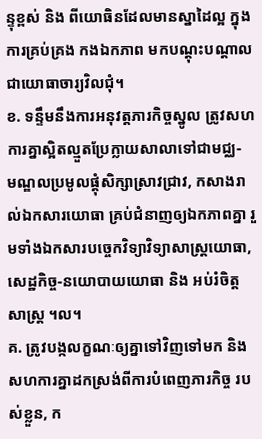ន្ទុខ្ពស់ និង ពីយោធិនដែលមានស្នាដៃល្អ ក្នុងការគ្រប់គ្រង កងឯកភាព មកបណ្តុះបណ្តាលជាយោធាចារ្យវិលជុំ។
ខ. ទន្ទឹមនឹងការអនុវត្តភារកិច្ចស្នូល ត្រូវសហការគ្នាស្អិតល្មួតប្រែក្លាយសាលាទៅជាមជ្ឈ-
មណ្ឌលប្រមូលផ្តុំសិក្សាស្រាវជ្រាវ, កសាងរាល់ឯកសារយោធា គ្រប់ជំនាញឲ្យឯកភាពគ្នា រួមទាំងឯកសារបច្ចេកវិទ្យាវិទ្យាសាស្ត្រយោធា, សេដ្ឋកិច្ច-នយោបាយយោធា និង អប់រំចិត្តសាស្ត្រ ។ល។
គ. ត្រូវបង្កលក្ខណៈឲ្យគ្នាទៅវិញទៅមក និង សហការគ្នាដកស្រង់ពីការបំពេញភារកិច្ច របស់ខ្លួន, ក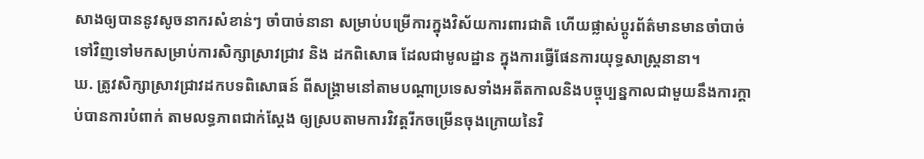សាងឲ្យបាននូវសូចនាករសំខាន់ៗ ចាំបាច់នានា សម្រាប់បម្រើការក្នុងវិស័យការពារជាតិ ហើយផ្លាស់ប្តូរព័ត៌មានមានចាំបាច់ទៅវិញទៅមកសម្រាប់ការសិក្សាស្រាវជ្រាវ និង ដកពិសោធ ដែលជាមូលដ្ឋាន ក្នុងការធ្វើផែនការយុទ្ធសាស្ត្រនានា។
ឃ. ត្រូវសិក្សាស្រាវជ្រាវដកបទពិសោធន៍ ពីសង្គ្រាមនៅតាមបណ្តាប្រទេសទាំងអតីតកាលនិងបច្ចុប្បន្នកាលជាមួយនឹងការក្ដាប់បានការបំពាក់ តាមលទ្ធភាពជាក់ស្តែង ឲ្យស្របតាមការវិវត្តរីកចម្រើនចុងក្រោយនៃវិ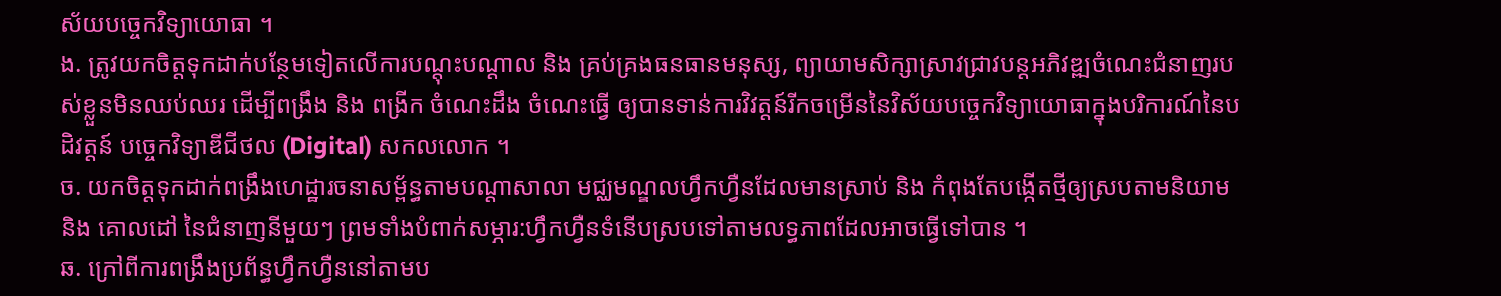ស័យបច្ចេកវិទ្យាយោធា ។
ង. ត្រូវយកចិត្តទុកដាក់បន្ថែមទៀតលើការបណ្តុះបណ្តាល និង គ្រប់គ្រងធនធានមនុស្ស, ព្យាយាមសិក្សាស្រាវជ្រាវបន្តអភិវឌ្ឍចំណេះជំនាញរបស់ខ្លួនមិនឈប់ឈរ ដើម្បីពង្រឹង និង ពង្រីក ចំណេះដឹង ចំណេះធ្វើ ឲ្យបានទាន់ការវិវត្តន៍រីកចម្រើននៃវិស័យបច្ចេកវិទ្យាយោធាក្នុងបរិការណ៍នៃបដិវត្តន៍ បច្ចេកវិទ្យាឌីជីថល (Digital) សកលលោក ។
ច. យកចិត្តទុកដាក់ពង្រឹងហេដ្ឋារចនាសម្ព័ន្ធតាមបណ្តាសាលា មជ្ឈមណ្ឌលហ្វឹកហ្វឺនដែលមានស្រាប់ និង កំពុងតែបង្កើតថ្មីឲ្យស្របតាមនិយាម និង គោលដៅ នៃជំនាញនីមួយៗ ព្រមទាំងបំពាក់សម្ភារ:ហ្វឹកហ្វឺនទំនើបស្របទៅតាមលទ្ធភាពដែលអាចធ្វើទៅបាន ។
ឆ. ក្រៅពីការពង្រឹងប្រព័ន្ធហ្វឹកហ្វឺននៅតាមប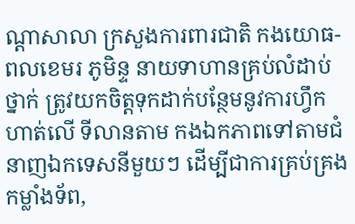ណ្តាសាលា ក្រសួងការពារជាតិ កងយោធ-ពលខេមរ ភូមិន្ទ នាយទាហានគ្រប់លំដាប់ថ្នាក់ ត្រូវយកចិត្តទុកដាក់បន្ថែមនូវការហ្វឹកហាត់លើ ទីលានតាម កងឯកភាពទៅតាមជំនាញឯកទេសនីមួយៗ ដើម្បីជាការគ្រប់គ្រងកម្លាំងទ័ព,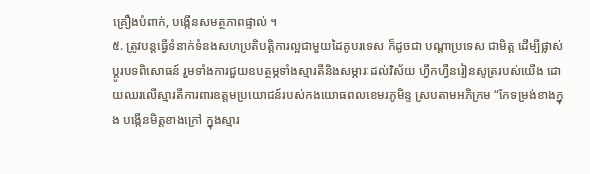គ្រឿងបំពាក់, បង្កើនសមត្ថភាពផ្ទាល់ ។
៥. ត្រូវបន្តធ្វើទំនាក់ទំនងសហប្រតិបត្តិការល្អជាមួយដៃគូបរទេស ក៏ដូចជា បណ្តាប្រទេស ជាមិត្ត ដើម្បីផ្លាស់ប្តូរបទពិសោធន៍ រួមទាំងការជួយឧបត្ថម្ភទាំងស្មារតីនិងសម្ភារៈដល់វិស័យ ហ្វឹកហ្វឺនរៀនសូត្ររបស់យើង ដោយឈរលើស្មារតីការពារឧត្តមប្រយោជន៍របស់កងយោធពលខេមរភូមិន្ទ ស្របតាមអភិក្រម “កែទម្រង់ខាងក្នុង បង្កើនមិត្តខាងក្រៅ ក្នុងស្មារ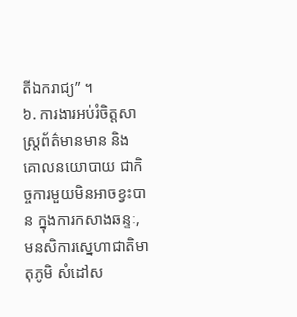តីឯករាជ្យ” ។
៦. ការងារអប់រំចិត្តសាស្ត្រព័ត៌មានមាន និង គោលនយោបាយ ជាកិច្ចការមួយមិនអាចខ្វះបាន ក្នុងការកសាងឆន្ទៈ, មនសិការស្នេហាជាតិមាតុភូមិ សំដៅស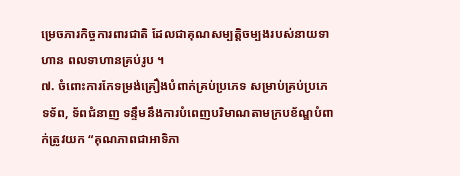ម្រេចភារកិច្ចការពារជាតិ ដែលជាគុណសម្បត្តិចម្បងរបស់នាយទាហាន ពលទាហានគ្រប់រូប ។
៧. ចំពោះការកែទម្រង់គ្រឿងបំពាក់គ្រប់ប្រភេទ សម្រាប់គ្រប់ប្រភេទទ័ព, ទ័ពជំនាញ ទន្ទឹមនឹងការបំពេញបរិមាណតាមក្របខ័ណ្ឌបំពាក់ត្រូវយក “គុណភាពជាអាទិភា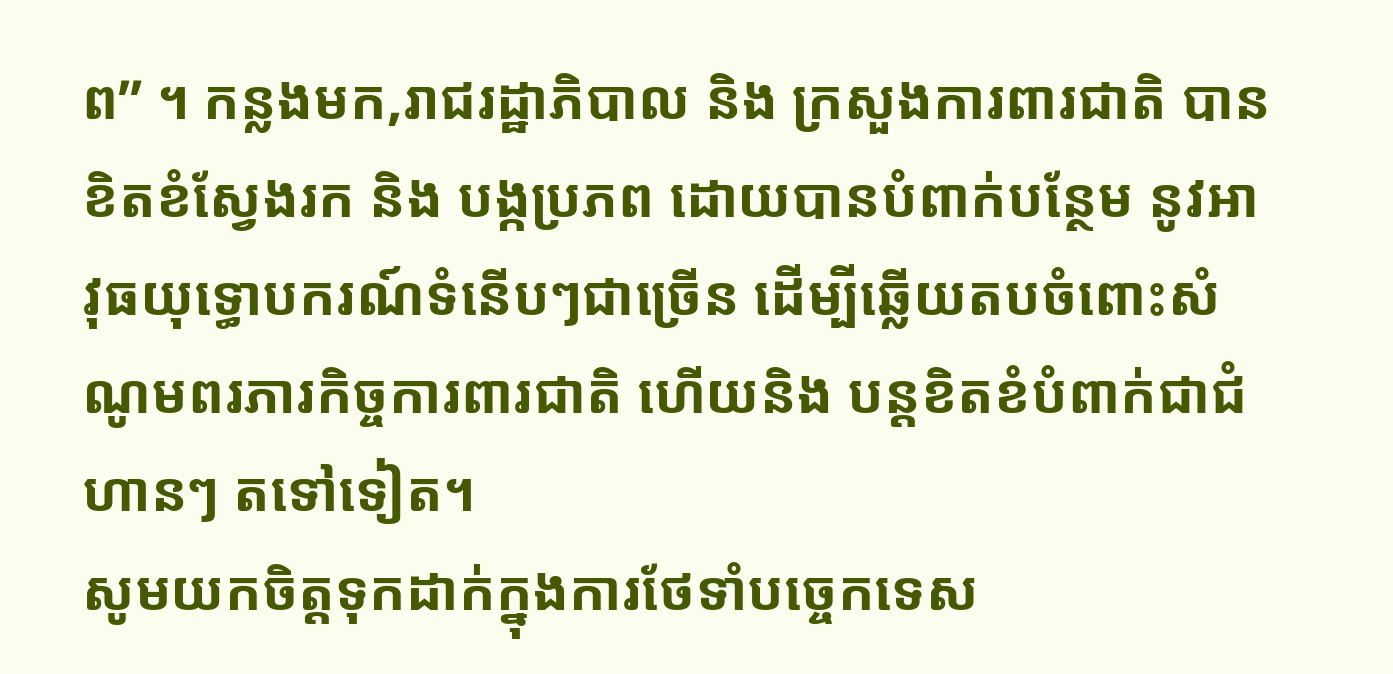ព” ។ កន្លងមក,រាជរដ្ឋាភិបាល និង ក្រសួងការពារជាតិ បានខិតខំស្វែងរក និង បង្កប្រភព ដោយបានបំពាក់បន្ថែម នូវអាវុធយុទ្ធោបករណ៍ទំនើបៗជាច្រើន ដើម្បីឆ្លើយតបចំពោះសំណូមពរភារកិច្ចការពារជាតិ ហើយនិង បន្តខិតខំបំពាក់ជាជំហានៗ តទៅទៀត។
សូមយកចិត្តទុកដាក់ក្នុងការថែទាំបច្ចេកទេស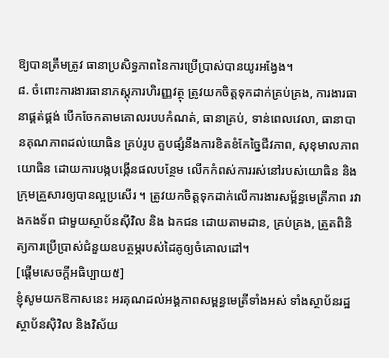ឱ្យបានត្រឹមត្រូវ ធានាប្រសិទ្ធភាពនៃការប្រើប្រាស់បានយូរអង្វែង។
៨. ចំពោះការងារធានាភស្តុភារហិរញ្ញវត្ថុ ត្រូវយកចិត្តទុកដាក់គ្រប់គ្រង, ការងារធានាផ្គត់ផ្គង់ បើកចែកតាមគោលរបបកំណត់, ធានាគ្រប់, ទាន់ពេលវេលា, ធានាបានគុណភាពដល់យោធិន គ្រប់រូប គួបផ្សំនឹងការខិតខំកែច្នៃជីវភាព, សុខុមាលភាពយោធិន ដោយការបង្កបង្កើនផលបន្ថែម លើកកំពស់ការរស់នៅរបស់យោធិន និង ក្រុមគ្រួសារឲ្យបានល្អប្រសើរ ។ ត្រូវយកចិត្តទុកដាក់លើការងារសម្ព័ន្ធមេត្រីភាព រវាងកងទ័ព ជាមួយស្ថាប័នស៊ីវិល និង ឯកជន ដោយតាមដាន, គ្រប់គ្រង, ត្រួតពិនិត្យការប្រើប្រាស់ជំនួយឧបត្ថម្ភរបស់ដៃគូឲ្យចំគោលដៅ។
[ផ្ដើមសេចក្ដីអធិប្បាយ៥]
ខ្ញុំសូមយកឱកាសនេះ អរគុណដល់អង្គភាពសម្ពន្ធមេត្រីទាំងអស់ ទាំងស្ថាប័នរដ្ឋ ស្ថាប័នស៊ិវិល និងវិស័យ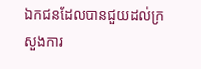ឯកជនដែលបានជួយដល់ក្រសួងការ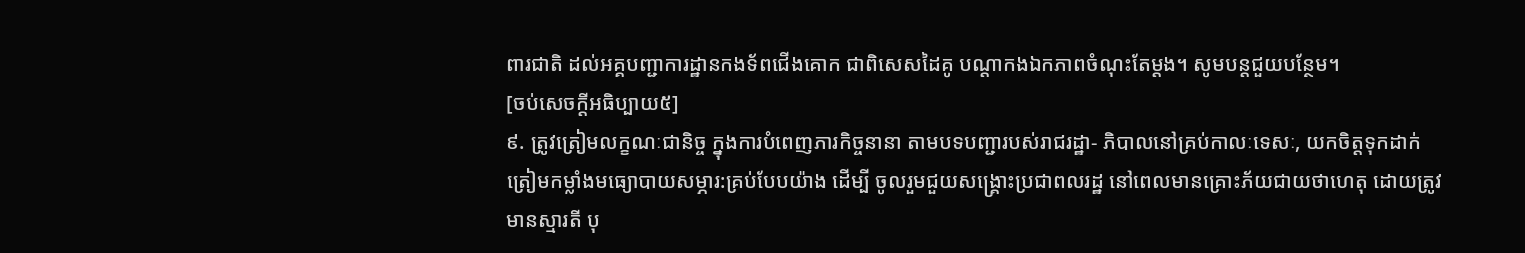ពារជាតិ ដល់អគ្គបញ្ជាការដ្ឋានកងទ័ពជើងគោក ជាពិសេសដៃគូ បណ្ដាកងឯកភាពចំណុះតែម្ដង។ សូមបន្តជួយបន្ថែម។
[ចប់សេចក្ដីអធិប្បាយ៥]
៩. ត្រូវត្រៀមលក្ខណៈជានិច្ច ក្នុងការបំពេញភារកិច្ចនានា តាមបទបញ្ជារបស់រាជរដ្ឋា- ភិបាលនៅគ្រប់កាលៈទេសៈ, យកចិត្តទុកដាក់ត្រៀមកម្លាំងមធ្យោបាយសម្ភារ:គ្រប់បែបយ៉ាង ដើម្បី ចូលរួមជួយសង្រ្គោះប្រជាពលរដ្ឋ នៅពេលមានគ្រោះភ័យជាយថាហេតុ ដោយត្រូវមានស្មារតី បុ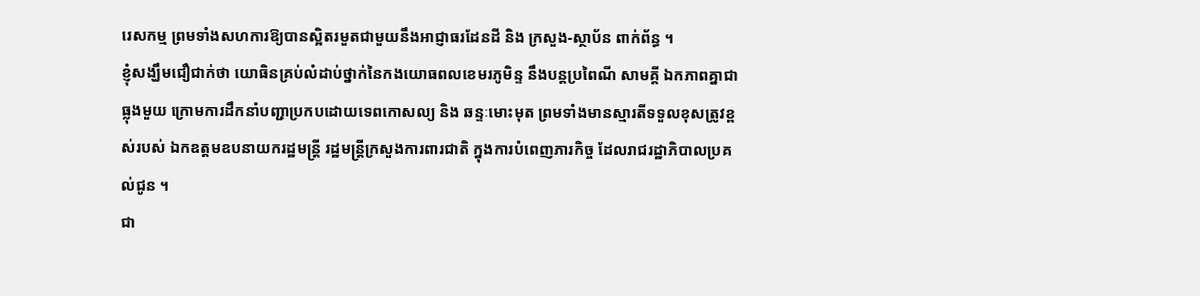រេសកម្ម ព្រមទាំងសហការឱ្យបានស្អិតរមួតជាមួយនឹងអាជ្ញាធរដែនដី និង ក្រសួង-ស្ថាប័ន ពាក់ព័ន្ធ ។
ខ្ញុំសង្ឃឹមជឿជាក់ថា យោធិនគ្រប់លំដាប់ថ្នាក់នៃកងយោធពលខេមរភូមិន្ទ នឹងបន្តប្រពៃណី សាមគ្គី ឯកភាពគ្នាជាធ្លុងមួយ ក្រោមការដឹកនាំបញ្ជាប្រកបដោយទេពកោសល្យ និង ឆន្ទៈមោះមុត ព្រមទាំងមានស្មារតីទទួលខុសត្រូវខ្ពស់របស់ ឯកឧត្តមឧបនាយករដ្ឋមន្ត្រី រដ្ឋមន្ត្រីក្រសួងការពារជាតិ ក្នុងការបំពេញភារកិច្ច ដែលរាជរដ្ឋាភិបាលប្រគល់ជូន ។
ជា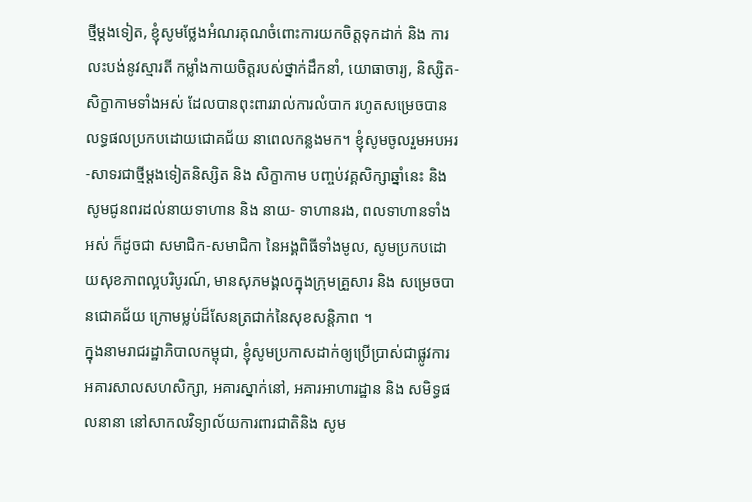ថ្មីម្ដងទៀត, ខ្ញុំសូមថ្លែងអំណរគុណចំពោះការយកចិត្តទុកដាក់ និង ការលះបង់នូវស្មារតី កម្លាំងកាយចិត្តរបស់ថ្នាក់ដឹកនាំ, យោធាចារ្យ, និស្សិត-សិក្ខាកាមទាំងអស់ ដែលបានពុះពាររាល់ការលំបាក រហូតសម្រេចបានលទ្ធផលប្រកបដោយជោគជ័យ នាពេលកន្លងមក។ ខ្ញុំសូមចូលរួមអបអរ-សាទរជាថ្មីម្ដងទៀតនិស្សិត និង សិក្ខាកាម បញ្ចប់វគ្គសិក្សាឆ្នាំនេះ និង សូមជូនពរដល់នាយទាហាន និង នាយ- ទាហានរង, ពលទាហានទាំងអស់ ក៏ដូចជា សមាជិក-សមាជិកា នៃអង្គពិធីទាំងមូល, សូមប្រកបដោយសុខភាពល្អបរិបូរណ៍, មានសុភមង្គលក្នុងក្រុមគ្រួសារ និង សម្រេចបានជោគជ័យ ក្រោមម្លប់ដ៏សែនត្រជាក់នៃសុខសន្តិភាព ។
ក្នុងនាមរាជរដ្ឋាភិបាលកម្ពុជា, ខ្ញុំសូមប្រកាសដាក់ឲ្យប្រើប្រាស់ជាផ្លូវការអគារសាលសហសិក្សា, អគារស្នាក់នៅ, អគារអាហារដ្ឋាន និង សមិទ្ធផលនានា នៅសាកលវិទ្យាល័យការពារជាតិនិង សូម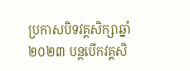ប្រកាសបិទវគ្គសិក្សាឆ្នាំ ២០២៣ បន្តបើកវគ្គសិ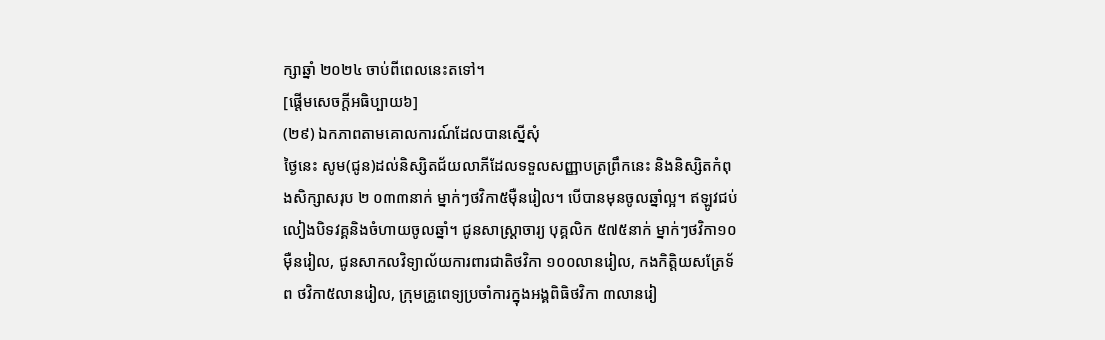ក្សាឆ្នាំ ២០២៤ ចាប់ពីពេលនេះតទៅ។
[ផ្ដើមសេចក្ដីអធិប្បាយ៦]
(២៩) ឯកភាពតាមគោលការណ៍ដែលបានស្នើសុំ
ថ្ងៃនេះ សូម(ជូន)ដល់និស្សិតជ័យលាភីដែលទទួលសញ្ញាបត្រព្រឹកនេះ និងនិស្សិតកំពុងសិក្សាសរុប ២ ០៣៣នាក់ ម្នាក់ៗថវិកា៥ម៉ឺនរៀល។ បើបានមុនចូលឆ្នាំល្អ។ ឥឡូវជប់លៀងបិទវគ្គនិងចំហាយចូលឆ្នាំ។ ជូនសាស្រ្តាចារ្យ បុគ្គលិក ៥៧៥នាក់ ម្នាក់ៗថវិកា១០ម៉ឺនរៀល, ជូនសាកលវិទ្យាល័យការពារជាតិថវិកា ១០០លានរៀល, កងកិត្តិយសត្រែទ័ព ថវិកា៥លានរៀល, ក្រុមគ្រូពេទ្យប្រចាំការក្នុងអង្គពិធិថវិកា ៣លានរៀ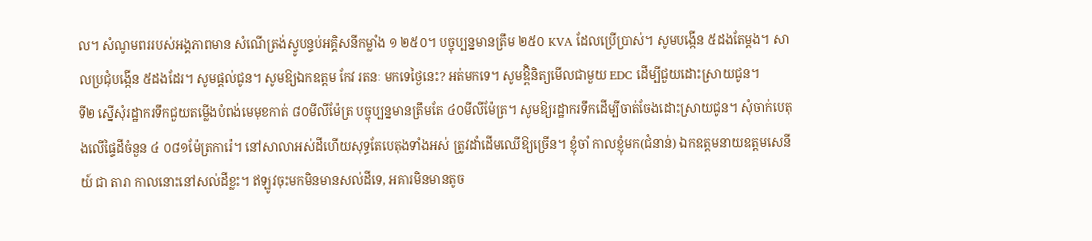ល។ សំណូមពររបស់អង្គភាពមាន សំណើត្រង់ស្វូបន្ទប់អគ្គិសនីកម្លាំង ១ ២៥០។ បច្ចុប្បន្នមានត្រឹម ២៥០ KVA ដែលប្រើប្រាស់។ សូមបង្កើន ៥ដងតែម្ដង។ សាលប្រជុំបង្កើន ៥ដងដែរ។ សូមផ្ដល់ជូន។ សូមឱ្យឯកឧត្តម កែវ រតនៈ មកទេថ្ងៃនេះ? អត់មកទេ។ សូមឱ្ពិនិត្យមើលជាមួយ EDC ដើម្បីជួយដោះស្រាយជូន។
ទី២ ស្នើសុំរដ្ឋាករទឹកជួយតម្លើងបំពង់មេមុខកាត់ ៨០មីលីម៉ែត្រ បច្ចុប្បន្នមានត្រឹមតែ ៤០មីលីម៉ែត្រ។ សូមឱ្យរដ្ឋាករទឹកដើម្បីចាត់ចែងដោះស្រាយជូន។ សុំចាក់បេតុងលើផ្ទៃដីចំនួន ៤ ០៨១ម៉ែត្រការ៉េ។ នៅសាលាអស់ដីហើយសុទ្ធតែបេតុងទាំងអស់ ត្រូវដាំដើមឈើឱ្យច្រើន។ ខ្ញុំចាំ កាលខ្ញុំមក(ជំនាន់) ឯកឧត្តមនាយឧត្តមសេនីយ៍ ជា តារា កាលនោះនៅសល់ដីខ្លះ។ ឥឡូវចុះមកមិនមានសល់ដីទេ, អគារមិនមានតូច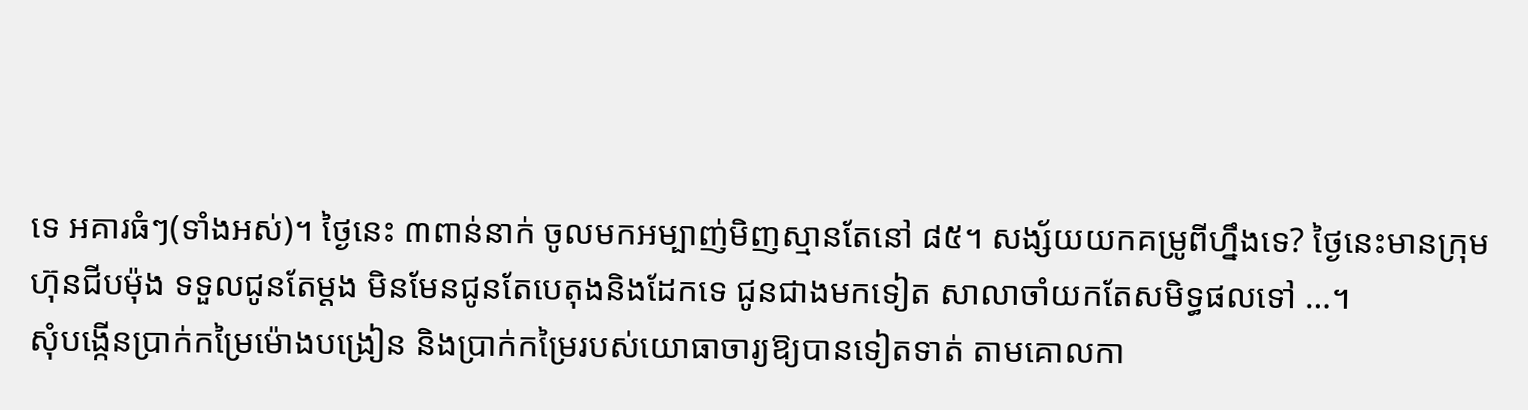ទេ អគារធំៗ(ទាំងអស់)។ ថ្ងៃនេះ ៣ពាន់នាក់ ចូលមកអម្បាញ់មិញស្មានតែនៅ ៨៥។ សង្ស័យយកគម្រូពីហ្នឹងទេ? ថ្ងៃនេះមានក្រុមហ៊ុនជីបម៉ុង ទទួលជូនតែម្ដង មិនមែនជូនតែបេតុងនិងដែកទេ ជូនជាងមកទៀត សាលាចាំយកតែសមិទ្ធផលទៅ …។
សុំបង្កើនប្រាក់កម្រៃម៉ោងបង្រៀន និងប្រាក់កម្រៃរបស់យោធាចារ្យឱ្យបានទៀតទាត់ តាមគោលកា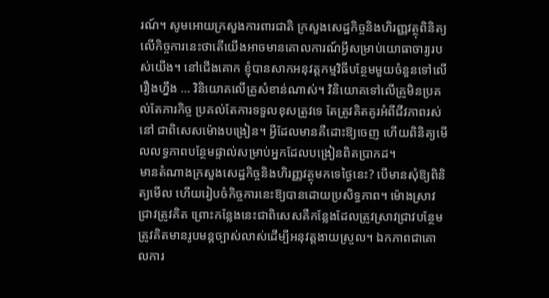រណ៍។ សូមអោយក្រសួងការពារជាតិ ក្រសួងសេដ្ឋកិច្ចនិងហិរញ្ញវត្ថុពិនិត្យលើកិច្ចការនេះថាតើយើងអាចមានគោលការណ៍អ្វីសម្រាប់យោធាចារ្យរបស់យើង។ នៅជើងគោក ខ្ញុំបានសាកអនុវត្តកម្មវិធីបន្ថែមមួយចំនួនទៅលើរឿងហ្នឹង … វិនិយោគលើគ្រូសំខាន់ណាស់។ វិនិយោគទៅលើគ្រូមិនប្រគល់តែភារកិច្ច ប្រគល់តែការទទួលខុសត្រូវទេ តែត្រូវគិតគូរអំពីជីវភាពរស់នៅ ជាពិសេសម៉ោងបង្រៀន។ អ្វីដែលមានគឺដោះឱ្យចេញ ហើយពិនិត្យមើលលទ្ធភាពបន្ថែមផ្ទាល់សម្រាប់អ្នកដែលបង្រៀនពិតប្រាកដ។
មានតំណាងក្រសួងសេដ្ឋកិច្ចនិងហិរញ្ញវត្ថុមកទេថ្ងៃនេះ? បើមានសុំឱ្យពិនិត្យមើល ហើយរៀបចំកិច្ចការនេះឱ្យបានដោយប្រសិទ្ធភាព។ ម៉ោងស្រាវជ្រាវត្រូវគិត ព្រោះកន្លែងនេះជាពិសេសគឺកន្លែងដែលត្រូវស្រាវជ្រាវបន្ថែម ត្រូវគិតមានរូបមន្តច្បាស់លាស់ដើម្បីអនុវត្តងាយស្រួល។ ឯកភាពជាគោលការ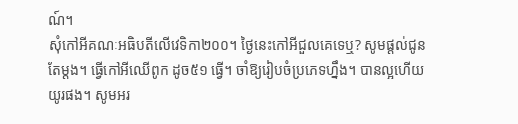ណ៍។
សុំកៅអីគណៈអធិបតីលើវេទិកា២០០។ ថ្ងៃនេះកៅអីជួលគេទេឬ? សូមផ្ដល់ជូនតែម្ដង។ ធ្វើកៅអីឈើពូក ដូច៥១ ធ្វើ។ ចាំឱ្យរៀបចំប្រភេទហ្នឹង។ បានល្អហើយយូរផង។ សូមអរ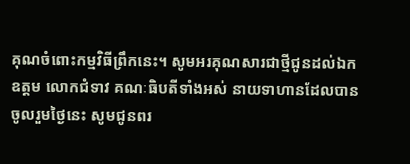គុណចំពោះកម្មវិធីព្រឹកនេះ។ សូមអរគុណសារជាថ្មីជូនដល់ឯកឧត្តម លោកជំទាវ គណៈធិបតីទាំងអស់ នាយទាហានដែលបានចូលរួមថ្ងៃនេះ សូមជូនពរ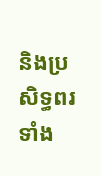និងប្រសិទ្ធពរទាំង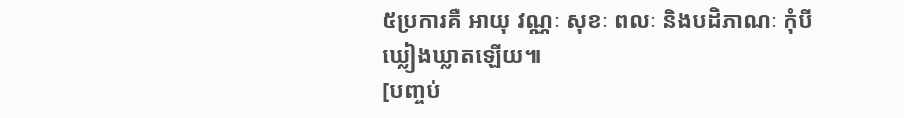៥ប្រការគឺ អាយុ វណ្ណៈ សុខៈ ពលៈ និងបដិភាណៈ កុំបីឃ្លៀងឃ្លាតឡើយ៕
[បញ្ចប់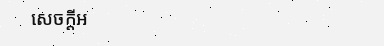សេចក្ដីអ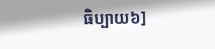ធិប្បាយ៦]